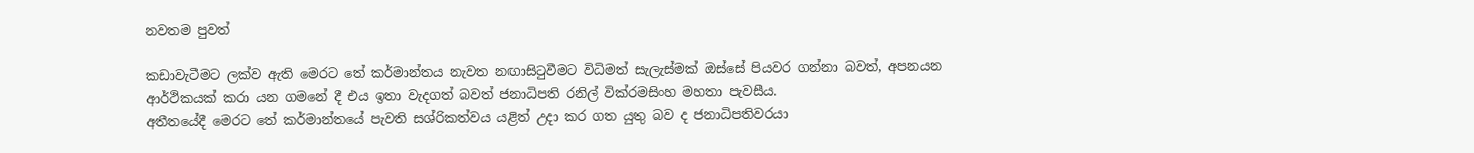නවතම පුවත්

කඩාවැටීමට ලක්ව ඇති මෙරට තේ කර්මාන්තය නැවත නඟාසිටුවීමට විධිමත් සැලැස්මක් ඔස්සේ පියවර ගන්නා බවත්, අපනයන ආර්ථිකයක් කරා යන ගමනේ දී එය ඉතා වැදගත් බවත් ජනාධිපති රනිල් වික්රමසිංහ මහතා පැවසීය.
අතීතයේදී මෙරට තේ කර්මාන්තයේ පැවති සශ්රිකත්වය යළිත් උදා කර ගත යුතු බව ද ජනාධිපතිවරයා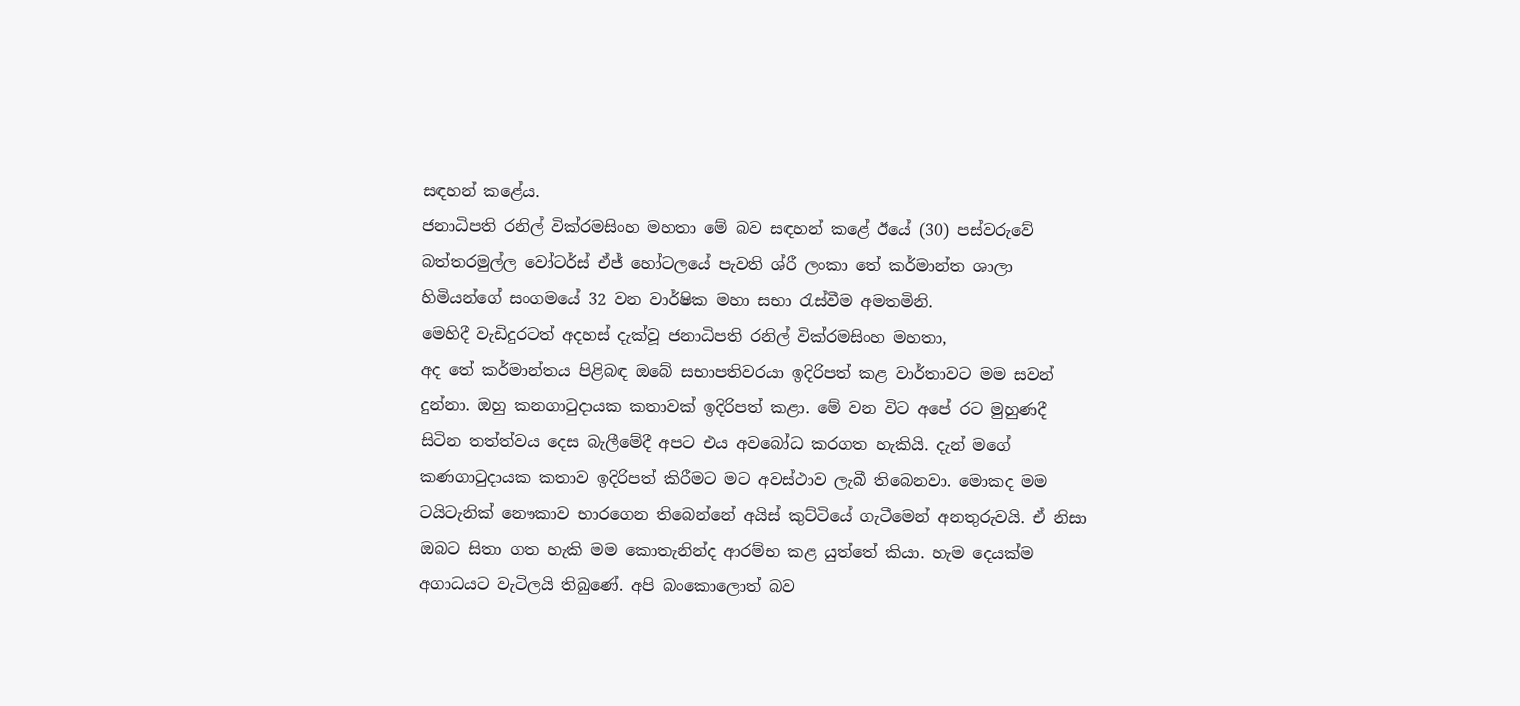සඳහන් කළේය.
ජනාධිපති රනිල් වික්රමසිංහ මහතා මේ බව සඳහන් කළේ ඊයේ (30) පස්වරුවේ බත්තරමුල්ල වෝටර්ස් ඒජ් හෝටලයේ පැවති ශ්රී ලංකා තේ කර්මාන්ත ශාලා හිමියන්ගේ සංගමයේ 32 වන වාර්ෂික මහා සභා රැස්වීම අමතමිනි.
මෙහිදී වැඩිදුරටත් අදහස් දැක්වූ ජනාධිපති රනිල් වික්රමසිංහ මහතා,
අද තේ කර්මාන්තය පිළිබඳ ඔබේ සභාපතිවරයා ඉදිරිපත් කළ වාර්තාවට මම සවන් දුන්නා. ඔහු කනගාටුදායක කතාවක් ඉදිරිපත් කළා. මේ වන විට අපේ රට මුහුණදී සිටින තත්ත්වය දෙස බැලීමේදී අපට එය අවබෝධ කරගත හැකියි. දැන් මගේ කණගාටුදායක කතාව ඉදිරිපත් කිරීමට මට අවස්ථාව ලැබී තිබෙනවා. මොකද මම ටයිටැනික් නෞකාව භාරගෙන තිබෙන්නේ අයිස් කුට්ටියේ ගැටීමෙන් අනතුරුවයි. ඒ නිසා ඔබට සිතා ගත හැකි මම කොතැනින්ද ආරම්භ කළ යුත්තේ කියා. හැම දෙයක්ම අගාධයට වැටිලයි තිබුණේ. අපි බංකොලොත් බව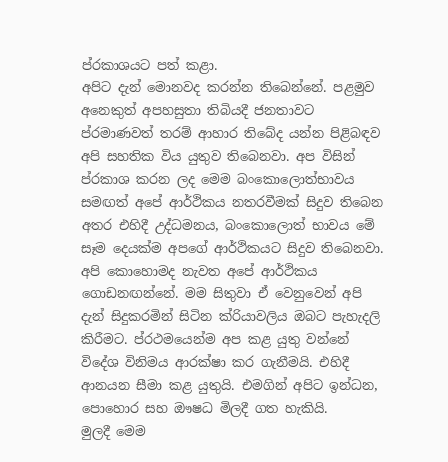ප්රකාශයට පත් කළා.
අපිට දැන් මොනවද කරන්න තිබෙන්නේ. පළමුව අනෙකුත් අපහසුතා තිබියදී ජනතාවට ප්රමාණවත් තරම් ආහාර තිබේද යන්න පිළිබඳව අපි සහතික විය යුතුව තිබෙනවා. අප විසින් ප්රකාශ කරන ලද මෙම බංකොලොත්භාවය සමඟත් අපේ ආර්ථිකය නතරවීමක් සිදුව තිබෙන අතර එහිදී උද්ධමනය, බංකොලොත් භාවය මේ සෑම දෙයක්ම අපගේ ආර්ථිකයට සිදුව තිබෙනවා.
අපි කොහොමද නැවත අපේ ආර්ථිකය ගොඩනඟන්නේ. මම සිතුවා ඒ වෙනුවෙන් අපි දැන් සිදුකරමින් සිටින ක්රියාවලිය ඔබට පැහැදලි කිරීමට. ප්රථමයෙන්ම අප කළ යුතු වන්නේ විදේශ විනිමය ආරක්ෂා කර ගැනීමයි. එහිදී ආනයන සීමා කළ යුතුයි. එමගින් අපිට ඉන්ධන, පොහොර සහ ඖෂධ මිලදී ගත හැකියි.
මුලදී මෙම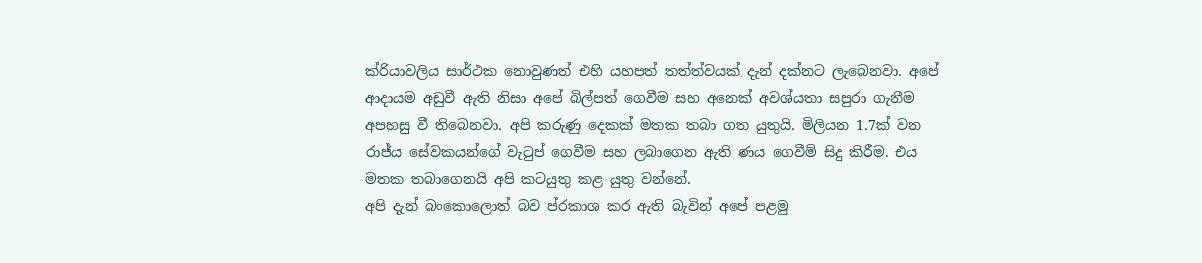ක්රියාවලිය සාර්ථක නොවුණත් එහි යහපත් තත්ත්වයක් දැන් දක්නට ලැබෙනවා. අපේ ආදායම අඩුවී ඇති නිසා අපේ බිල්පත් ගෙවීම සහ අනෙක් අවශ්යතා සපුරා ගැනීම අපහසු වී තිබෙනවා. අපි කරුණු දෙකක් මතක තබා ගත යුතුයි. මිලියන 1.7ක් වන රාජ්ය සේවකයන්ගේ වැටුප් ගෙවීම සහ ලබාගෙන ඇති ණය ගෙවීම් සිදු කිරීම. එය මතක තබාගෙනයි අපි කටයුතු කළ යුතු වන්නේ.
අපි දැන් බංකොලොත් බව ප්රකාශ කර ඇති බැවින් අපේ පළමු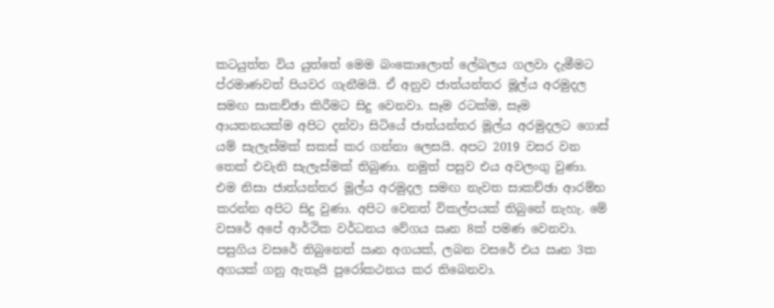කටයුත්ත විය යුත්තේ මෙම බංකොලොත් ලේබලය ගලවා දැමීමට ප්රමාණවත් පියවර ගැනීමයි. ඒ අනුව ජාත්යන්තර මූල්ය අරමුදල සමඟ සාකච්ඡා කිරීමට සිදු වෙනවා. සෑම රටක්ම, සෑම ආයතනයක්ම අපිට දන්වා සිටියේ ජාත්යන්තර මූල්ය අරමුදලට ගොස් යම් සැලැස්මක් සකස් කර ගන්නා ලෙසයි. අපට 2019 වසර වන තෙක් එවැනි සැලැස්මක් තිබුණා. නමුත් පසුව එය අවලංගු වුණා. එම නිසා ජාත්යන්තර මූල්ය අරමුදල සමඟ නැවත සාකච්ඡා ආරම්භ කරන්න අපිට සිදු වුණා. අපිට වෙනත් විකල්පයක් තිබුනේ නැහැ. මේ වසරේ අපේ ආර්ථික වර්ධනය වේගය ඍන 8ක් පමණ වෙනවා. පසුගිය වසරේ තිබුනෙත් ඍන අගයක්, ලබන වසරේ එය ඍන 3ක අගයක් ගනු ඇතැයි පුරෝකථනය කර තිබෙනවා.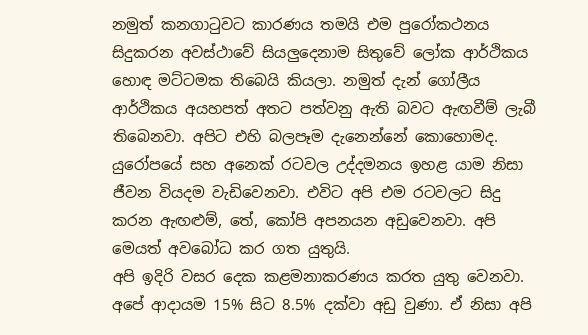නමුත් කනගාටුවට කාරණය තමයි එම පුරෝකථනය සිදුකරන අවස්ථාවේ සියලුදෙනාම සිතුවේ ලෝක ආර්ථිකය හොඳ මට්ටමක තිබෙයි කියලා. නමුත් දැන් ගෝලීය ආර්ථිකය අයහපත් අතට පත්වනු ඇති බවට ඇඟවීම් ලැබී තිබෙනවා. අපිට එහි බලපෑම දැනෙන්නේ කොහොමද. යුරෝපයේ සහ අනෙක් රටවල උද්දමනය ඉහළ යාම නිසා ජීවන වියදම වැඩිවෙනවා. එවිට අපි එම රටවලට සිදු කරන ඇඟළුම්, තේ, කෝපි අපනයන අඩුවෙනවා. අපි මෙයත් අවබෝධ කර ගත යුතුයි.
අපි ඉදිරි වසර දෙක කළමනාකරණය කරත යුතු වෙනවා. අපේ ආදායම 15% සිට 8.5% දක්වා අඩු වුණා. ඒ නිසා අපි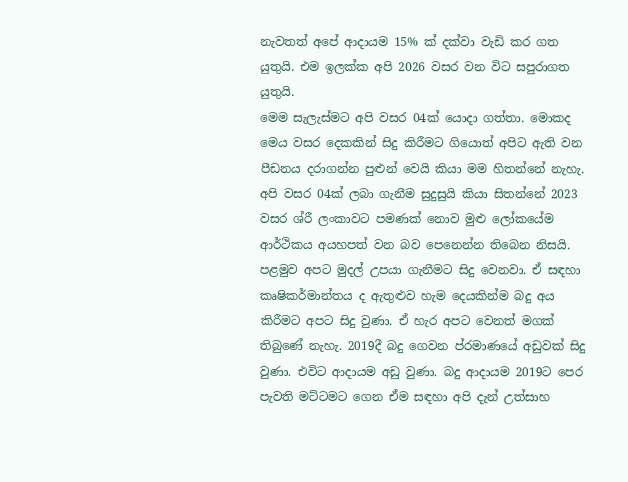නැවතත් අපේ ආදායම 15% ක් දක්වා වැඩි කර ගත යුතුයි. එම ඉලක්ක අපි 2026 වසර වන විට සපුරාගත යුතුයි.
මෙම සැලැස්මට අපි වසර 04ක් යොදා ගත්තා. මොකද මෙය වසර දෙකකින් සිදු කිරීමට ගියොත් අපිට ඇති වන පීඩනය දරාගන්න පුළුන් වෙයි කියා මම හිතන්නේ නැහැ. අපි වසර 04ක් ලබා ගැනීම සුදුසුයි කියා සිතන්නේ 2023 වසර ශ්රී ලංකාවට පමණක් නොව මුළු ලෝකයේම ආර්ථිකය අයහපත් වන බව පෙනෙන්න තිබෙන නිසයි.
පළමුව අපට මුදල් උපයා ගැනීමට සිදු වෙනවා. ඒ සඳහා කෘෂිකර්මාන්තය ද ඇතුළුව හැම දෙයකින්ම බදු අය කිරීමට අපට සිදු වුණා. ඒ හැර අපට වෙනත් මගක් තිබුණේ නැහැ. 2019දී බදු ගෙවන ප්රමාණයේ අඩුවක් සිදු වුණා. එවිට ආදායම අඩු වුණා. බදු ආදායම 2019ට පෙර පැවති මට්ටමට ගෙන ඒම සඳහා අපි දැන් උත්සාහ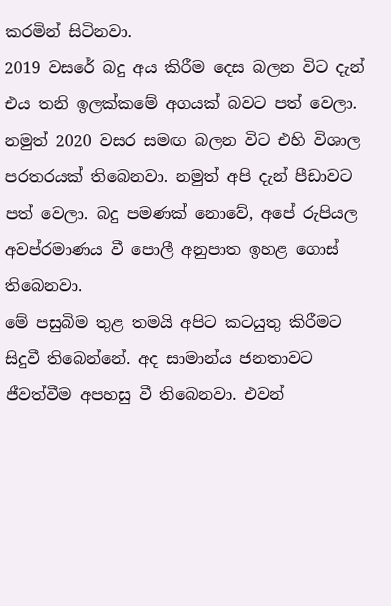කරමින් සිටිනවා.
2019 වසරේ බදු අය කිරීම දෙස බලන විට දැන් එය තනි ඉලක්කමේ අගයක් බවට පත් වෙලා. නමුත් 2020 වසර සමඟ බලන විට එහි විශාල පරතරයක් තිබෙනවා. නමුත් අපි දැන් පීඩාවට පත් වෙලා. බදු පමණක් නොවේ, අපේ රුපියල අවප්රමාණය වී පොලී අනුපාත ඉහළ ගොස් තිබෙනවා.
මේ පසුබිම තුළ තමයි අපිට කටයුතු කිරීමට සිදුවී තිබෙන්නේ. අද සාමාන්ය ජනතාවට ජීවත්වීම අපහසු වී තිබෙනවා. එවන්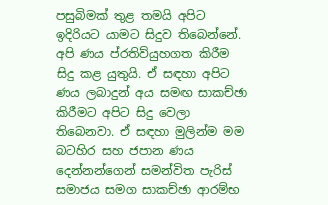පසුබිමක් තුළ තමයි අපිට ඉදිරියට යාමට සිදුව තිබෙන්නේ.
අපි ණය ප්රතිව්යුහගත කිරීම සිදු කළ යුතුයි. ඒ සඳහා අපිට ණය ලබාදුන් අය සමඟ සාකච්ඡා කිරීමට අපිට සිදු වෙලා තිබෙනවා. ඒ සඳහා මුලින්ම මම බටහිර සහ ජපාන ණය දෙන්නන්ගෙන් සමන්විත පැරිස් සමාජය සමග සාකච්ඡා ආරම්භ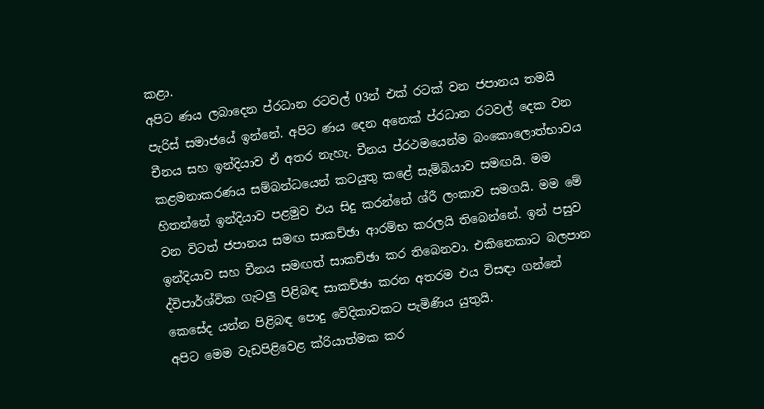කළා.
අපිට ණය ලබාදෙන ප්රධාන රටවල් 03න් එක් රටක් වන ජපානය තමයි පැරිස් සමාජයේ ඉන්නේ. අපිට ණය දෙන අනෙක් ප්රධාන රටවල් දෙක වන චීනය සහ ඉන්දියාව ඒ අතර නැහැ. චීනය ප්රථමයෙන්ම බංකොලොත්භාවය කළමනාකරණය සම්බන්ධයෙන් කටයුතු කළේ සැම්බියාව සමඟයි. මම හිතන්නේ ඉන්දියාව පළමුව එය සිදු කරන්නේ ශ්රී ලංකාව සමගයි. මම මේ වන විටත් ජපානය සමඟ සාකච්ඡා ආරම්භ කරලයි තිබෙන්නේ. ඉන් පසුව ඉන්දියාව සහ චීනය සමඟත් සාකච්ඡා කර තිබෙනවා. එකිනෙකාට බලපාන ද්විපාර්ශ්වික ගැටලු පිළිබඳ සාකච්ඡා කරන අතරම එය විසඳා ගන්නේ කෙසේද යන්න පිළිබඳ පොදු වේදිකාවකට පැමිණිය යුතුයි.
අපිට මෙම වැඩපිළිවෙළ ක්රියාත්මක කර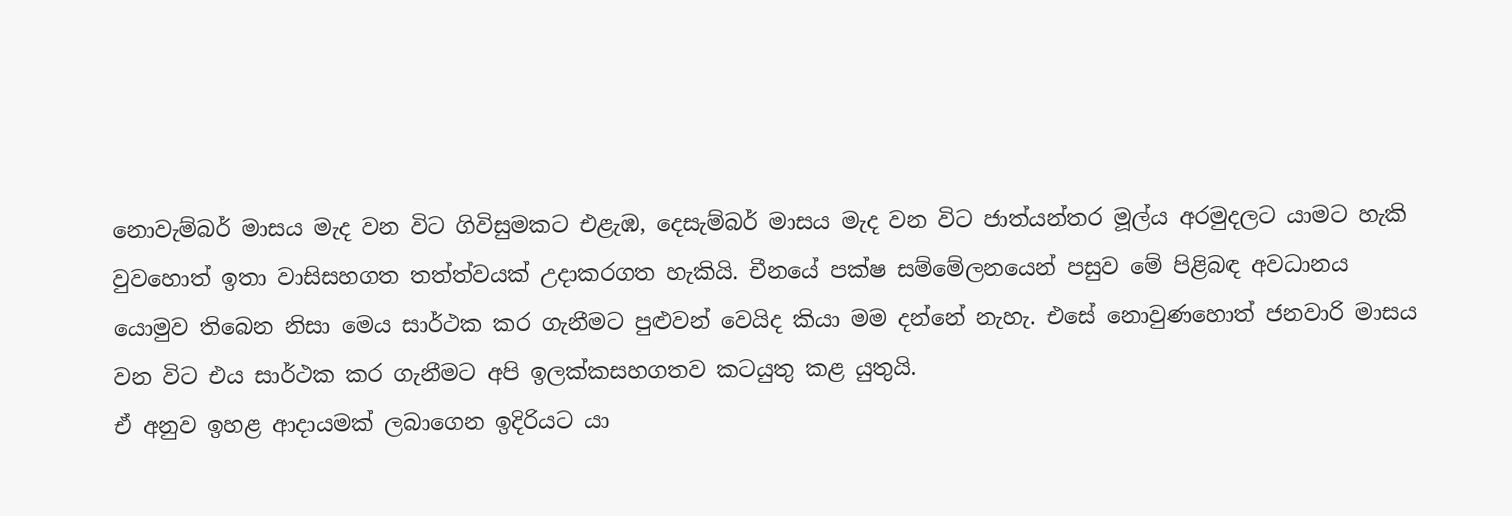නොවැම්බර් මාසය මැද වන විට ගිවිසුමකට එළැඹ, දෙසැම්බර් මාසය මැද වන විට ජාත්යන්තර මූල්ය අරමුදලට යාමට හැකි වුවහොත් ඉතා වාසිසහගත තත්ත්වයක් උදාකරගත හැකියි. චීනයේ පක්ෂ සම්මේලනයෙන් පසුව මේ පිළිබඳ අවධානය යොමුව තිබෙන නිසා මෙය සාර්ථක කර ගැනීමට පුළුවන් වෙයිද කියා මම දන්නේ නැහැ. එසේ නොවුණහොත් ජනවාරි මාසය වන විට එය සාර්ථක කර ගැනීමට අපි ඉලක්කසහගතව කටයුතු කළ යුතුයි.
ඒ අනුව ඉහළ ආදායමක් ලබාගෙන ඉදිරියට යා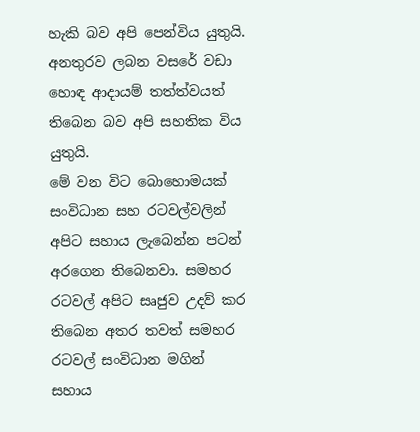හැකි බව අපි පෙන්විය යුතුයි. අනතුරව ලබන වසරේ වඩා හොඳ ආදායම් තත්ත්වයත් තිබෙන බව අපි සහතික විය යුතුයි.
මේ වන විට බොහොමයක් සංවිධාන සහ රටවල්වලින් අපිට සහාය ලැබෙන්න පටන් අරගෙන තිබෙනවා. සමහර රටවල් අපිට සෘජුව උදව් කර තිබෙන අතර තවත් සමහර රටවල් සංවිධාන මගින් සහාය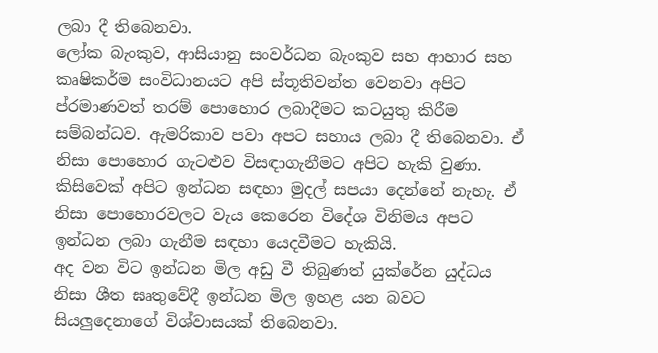ලබා දී තිබෙනවා.
ලෝක බැංකුව, ආසියානු සංවර්ධන බැංකුව සහ ආහාර සහ කෘෂිකර්ම සංවිධානයට අපි ස්තූතිවන්ත වෙනවා අපිට ප්රමාණවත් තරම් පොහොර ලබාදීමට කටයුතු කිරීම සම්බන්ධව. ඇමරිකාව පවා අපට සහාය ලබා දී තිබෙනවා. ඒ නිසා පොහොර ගැටළුව විසඳාගැනීමට අපිට හැකි වුණා. කිසිවෙක් අපිට ඉන්ධන සඳහා මුදල් සපයා දෙන්නේ නැහැ. ඒ නිසා පොහොරවලට වැය කෙරෙන විදේශ විනිමය අපට ඉන්ධන ලබා ගැනීම සඳහා යෙදවීමට හැකියි.
අද වන විට ඉන්ධන මිල අඩු වී තිබුණත් යුක්රේන යුද්ධය නිසා ශීත ඝෘතුවේදී ඉන්ධන මිල ඉහළ යන බවට සියලුදෙනාගේ විශ්වාසයක් තිබෙනවා.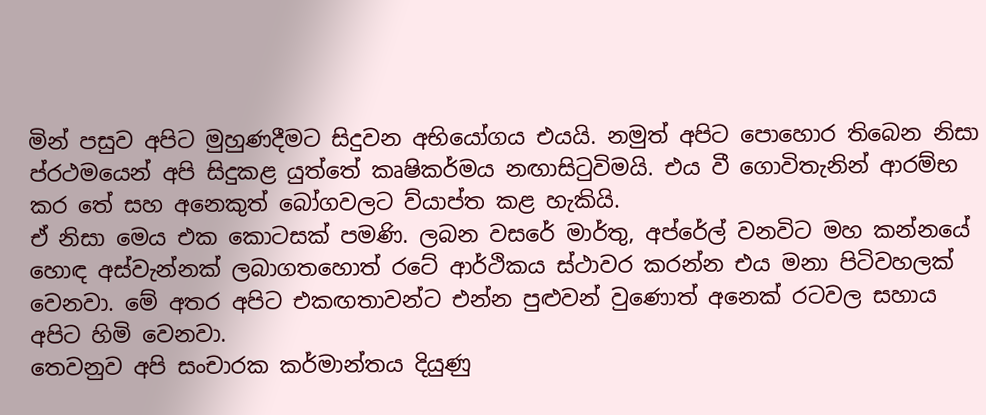මින් පසුව අපිට මුහුණදීමට සිදුවන අභියෝගය එයයි. නමුත් අපිට පොහොර තිබෙන නිසා ප්රථමයෙන් අපි සිදුකළ යුත්තේ කෘෂිකර්මය නඟාසිටුවිමයි. එය වී ගොවිතැනින් ආරම්භ කර තේ සහ අනෙකුත් බෝගවලට ව්යාප්ත කළ හැකියි.
ඒ නිසා මෙය එක කොටසක් පමණි. ලබන වසරේ මාර්තු, අප්රේල් වනවිට මහ කන්නයේ හොඳ අස්වැන්නක් ලබාගතහොත් රටේ ආර්ථිකය ස්ථාවර කරන්න එය මනා පිටිවහලක් වෙනවා. මේ අතර අපිට එකඟතාවන්ට එන්න පුළුවන් වුණොත් අනෙක් රටවල සහාය අපිට හිමි වෙනවා.
තෙවනුව අපි සංචාරක කර්මාන්තය දියුණු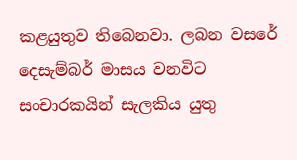කළයුතුව තිබෙනවා. ලබන වසරේ දෙසැම්බර් මාසය වනවිට සංචාරකයින් සැලකිය යුතු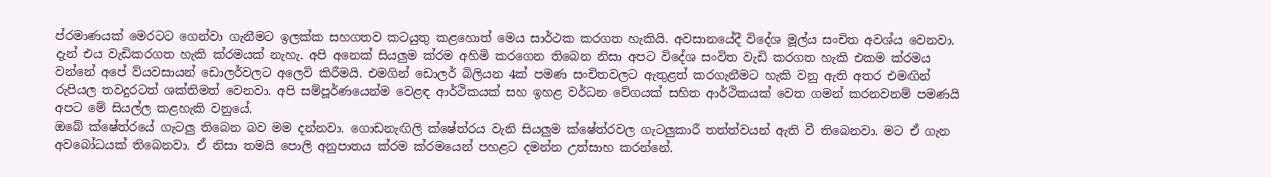ප්රමාණයක් මෙරටට ගෙන්වා ගැනීමට ඉලක්ක සහගතව කටයුතු කළහොත් මෙය සාර්ථක කරගත හැකියි. අවසානයේදී විදේශ මූල්ය සංචිත අවශ්ය වෙනවා. දැන් එය වැඩිකරගත හැකි ක්රමයක් නැහැ. අපි අනෙක් සියලුම ක්රම අහිමි කරගෙන තිබෙන නිසා අපට විදේශ සංවිත වැඩි කරගත හැකි එකම ක්රමය වන්නේ අපේ ව්යවසායන් ඩොලර්වලට අලෙවි කිරීමයි. එමගින් ඩොලර් බිලියන 4ක් පමණ සංචිතවලට ඇතුළත් කරගැනීමට හැකි වනු ඇති අතර එමඟින් රුපියල තවදුරටත් ශක්තිමත් වෙනවා. අපි සම්පූර්ණයෙන්ම වෙළඳ ආර්ථිකයක් සහ ඉහළ වර්ධන වේගයක් සහිත ආර්ථිකයක් වෙත ගමන් කරනවනම් පමණයි අපට මේ සියල්ල කළහැකි වනුයේ.
ඔබේ ක්ෂේත්රයේ ගැටලු තිබෙන බව මම දන්නවා. ගොඩනැඟිලි ක්ෂේත්රය වැනි සියලුම ක්ෂේත්රවල ගැටලුකාරී තත්ත්වයන් ඇති වී තිබෙනවා. මට ඒ ගැන අවබෝධයක් තිබෙනවා. ඒ නිසා තමයි පොලි අනුපාතය ක්රම ක්රමයෙන් පහළට දමන්න උත්සාහ කරන්නේ.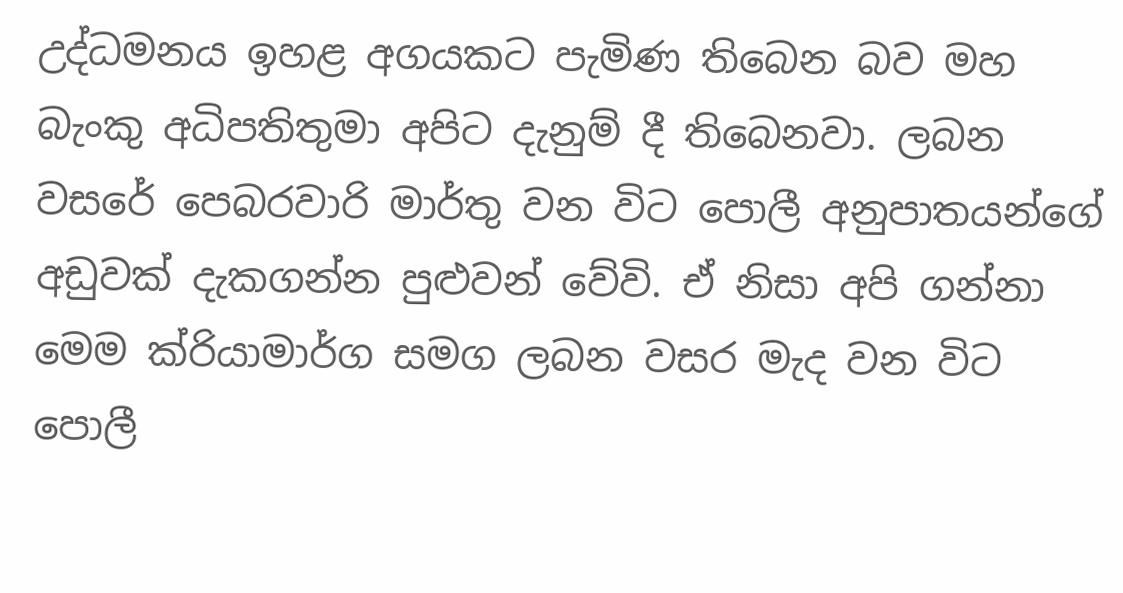උද්ධමනය ඉහළ අගයකට පැමිණ තිබෙන බව මහ බැංකු අධිපතිතුමා අපිට දැනුම් දී තිබෙනවා. ලබන වසරේ පෙබරවාරි මාර්තු වන විට පොලී අනුපාතයන්ගේ අඩුවක් දැකගන්න පුළුවන් වේවි. ඒ නිසා අපි ගන්නා මෙම ක්රියාමාර්ග සමග ලබන වසර මැද වන විට පොලී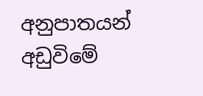අනුපාතයන් අඩුවිමේ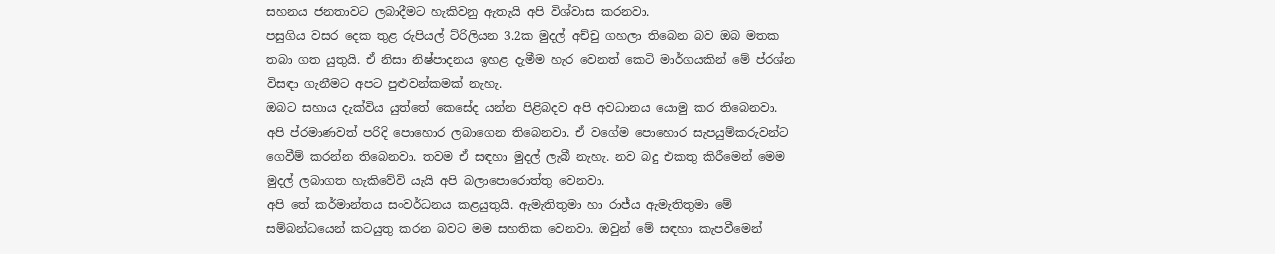සහනය ජනතාවට ලබාදීමට හැකිවනු ඇතැයි අපි විශ්වාස කරනවා.
පසුගිය වසර දෙක තුළ රුපියල් ට්රිලියන 3.2ක මුදල් අච්චු ගහලා තිබෙන බව ඔබ මතක තබා ගත යුතුයි. ඒ නිසා නිෂ්පාදනය ඉහළ දැමීම හැර වෙනත් කෙටි මාර්ගයකින් මේ ප්රශ්න විසඳා ගැනීමට අපට පුළුවන්කමක් නැහැ.
ඔබට සහාය දැක්විය යුත්තේ කෙසේද යන්න පිළිබදව අපි අවධානය යොමු කර තිබෙනවා. අපි ප්රමාණවත් පරිදි පොහොර ලබාගෙන තිබෙනවා. ඒ වගේම පොහොර සැපයුම්කරුවන්ට ගෙවීම් කරන්න තිබෙනවා. තවම ඒ සඳහා මුදල් ලැබී නැහැ. නව බදු එකතු කිරීමෙන් මෙම මුදල් ලබාගත හැකිවේවි යැයි අපි බලාපොරොත්තු වෙනවා.
අපි තේ කර්මාන්තය සංවර්ධනය කළයුතුයි. ඇමැතිතුමා හා රාජ්ය ඇමැතිතුමා මේ සම්බන්ධයෙන් කටයුතු කරන බවට මම සහතික වෙනවා. ඔවුන් මේ සඳහා කැපවීමෙන්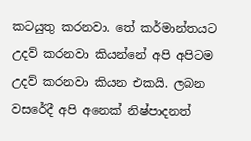කටයුතු කරනවා. තේ කර්මාන්තයට උදව් කරනවා කියන්නේ අපි අපිටම උදව් කරනවා කියන එකයි. ලබන වසරේදී අපි අනෙක් නිෂ්පාදනත්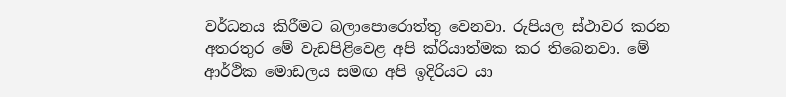වර්ධනය කිරීමට බලාපොරොත්තු වෙනවා. රුපියල ස්ථාවර කරන අතරතුර මේ වැඩපිළිවෙළ අපි ක්රියාත්මක කර තිබෙනවා. මේ ආර්ථික මොඩලය සමඟ අපි ඉදිරියට යා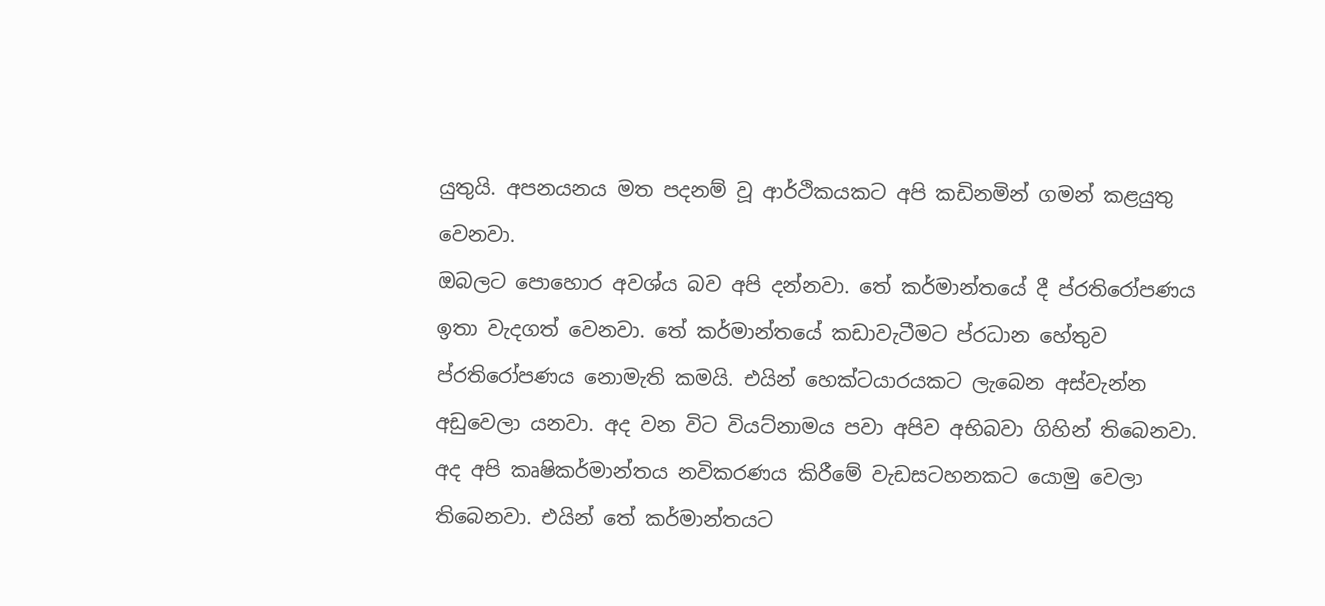යුතුයි. අපනයනය මත පදනම් වූ ආර්ථිකයකට අපි කඩිනමින් ගමන් කළයුතු වෙනවා.
ඔබලට පොහොර අවශ්ය බව අපි දන්නවා. තේ කර්මාන්තයේ දී ප්රතිරෝපණය ඉතා වැදගත් වෙනවා. තේ කර්මාන්තයේ කඩාවැටීමට ප්රධාන හේතුව ප්රතිරෝපණය නොමැති කමයි. එයින් හෙක්ටයාරයකට ලැබෙන අස්වැන්න අඩුවෙලා යනවා. අද වන විට වියට්නාමය පවා අපිව අභිබවා ගිහින් තිබෙනවා.
අද අපි කෘෂිකර්මාන්තය නවිකරණය කිරීමේ වැඩසටහනකට යොමු වෙලා තිබෙනවා. එයින් තේ කර්මාන්තයට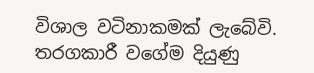විශාල වටිනාකමක් ලැබේවි. තරගකාරී වගේම දියුණු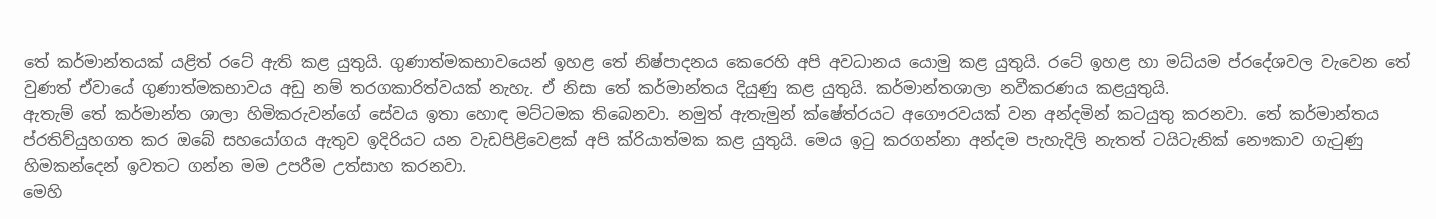තේ කර්මාන්තයක් යළිත් රටේ ඇති කළ යුතුයි. ගුණාත්මකභාවයෙන් ඉහළ තේ නිෂ්පාදනය කෙරෙහි අපි අවධානය යොමු කළ යුතුයි. රටේ ඉහළ හා මධ්යම ප්රදේශවල වැවෙන තේ වුණත් ඒවායේ ගුණාත්මකභාවය අඩු නම් තරගකාරිත්වයක් නැහැ. ඒ නිසා තේ කර්මාන්තය දියුණු කළ යුතුයි. කර්මාන්තශාලා නවීකරණය කළයුතුයි.
ඇතැම් තේ කර්මාන්ත ශාලා හිමිකරුවන්ගේ සේවය ඉතා හොඳ මට්ටමක තිබෙනවා. නමුත් ඇතැමුන් ක්ෂේත්රයට අගෞරවයක් වන අන්දමින් කටයුතු කරනවා. තේ කර්මාන්තය ප්රතිව්යුහගත කර ඔබේ සහයෝගය ඇතුව ඉදිරියට යන වැඩපිළිවෙළක් අපි ක්රියාත්මක කළ යුතුයි. මෙය ඉටු කරගන්නා අන්දම පැහැදිලි නැතත් ටයිටැනික් නෞකාව ගැටුණු හිමකන්දෙන් ඉවතට ගන්න මම උපරීම උත්සාහ කරනවා.
මෙහි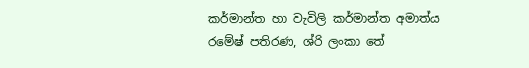කර්මාන්ත හා වැවිලි කර්මාන්ත අමාත්ය රමේෂ් පතිරණ, ශ්රි ලංකා තේ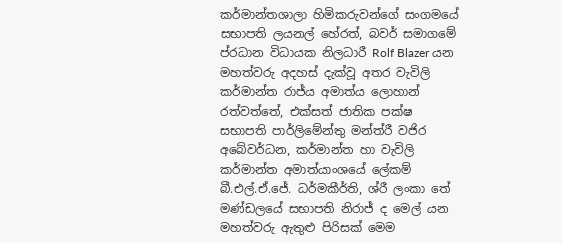කර්මාන්තශාලා හිමිකරුවන්ගේ සංගමයේ සභාපති ලයනල් හේරත්, බවර් සමාගමේ ප්රධාන විධායක නිලධාරී Rolf Blazer යන මහත්වරු අදහස් දැක්වූ අතර වැවිලි කර්මාන්ත රාජ්ය අමාත්ය ලොහාන් රත්වත්තේ, එක්සත් ජාතික පක්ෂ සභාපති පාර්ලිමේන්තු මන්ත්රී වජිර අබේවර්ධන, කර්මාන්ත හා වැවිලි කර්මාන්ත අමාත්යාංශයේ ලේකම් බී.එල්.ඒ.ජේ. ධර්මකීර්ති, ශ්රී ලංකා තේ මණ්ඩලයේ සභාපති නිරාජ් ද මෙල් යන මහත්වරු ඇතුළු පිරිසක් මෙම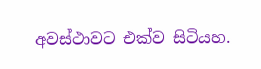අවස්ථාවට එක්ව සිටියහ.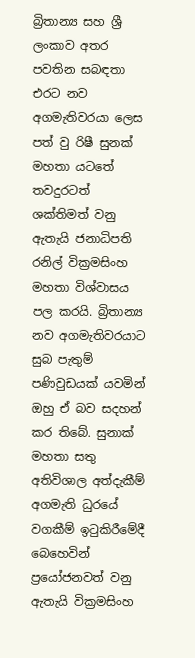බ්‍රිතාන්‍ය සහ ශ්‍රී ලංකාව අතර පවතින සබඳතා එරට නව අගමැතිවරයා ලෙස පත් වු රිෂී සුනක් මහතා යටතේ තවදුරටත් ශක්තිමත් වනු ඇතැයි ජනාධිපති රනිල් වික්‍රමසිංහ මහතා විශ්වාසය පල කරයි. බ්‍රිතාන්‍ය නව අගමැතිවරයාට සුබ පැතුම් පණිවුඩයක් යවමින් ඔහු ඒ බව සදහන් කර තිබේ. සුනාක් මහතා සතු අතිවිශාල අත්දැකීම් අගමැති ධුරයේ වගකීම් ඉටුකිරීමේදී බෙහෙවින් ප්‍රයෝජනවත් වනු ඇතැයි වික්‍රමසිංහ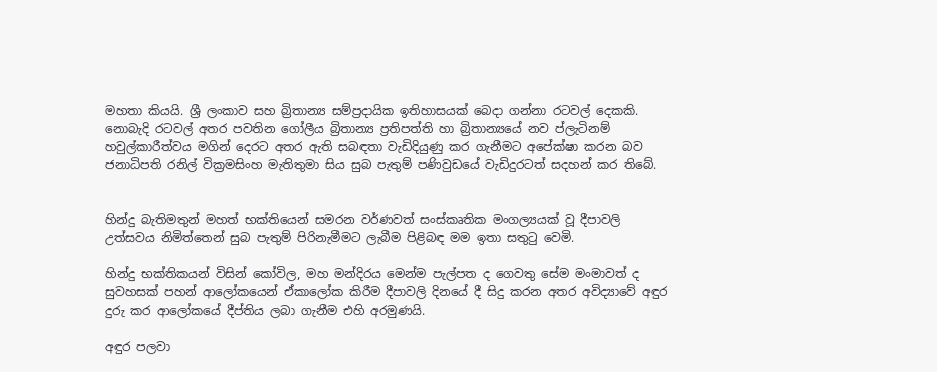මහතා කියයි. ශ්‍රී ලංකාව සහ බ්‍රිතාන්‍ය සම්ප්‍රදායික ඉතිහාසයක් බෙදා ගන්නා රටවල් දෙකකි. නොබැදි රටවල් අතර පවතින ගෝලීය බ්‍රිතාන්‍ය ප්‍රතිපත්ති හා බ්‍රිතාන්‍යයේ නව ප්ලැටිනම් හවුල්කාරීත්වය මගින් දෙරට අතර ඇති සබඳතා වැඩිදියුණු කර ගැනීමට අපේක්ෂා කරන බව ජනාධිපති රනිල් වික්‍රමසිංහ මැතිතුමා සිය සුබ පැතුම් පණිවුඩයේ වැඩිදුරටත් සදහන් කර තිබේ.


හින්දු බැතිමතුන් මහත් භක්තියෙන් සමරන වර්ණවත් සංස්කෘතික මංගල්‍යයක් වූ දීපාවලි උත්සවය නිමිත්තෙන් සුබ පැතුම් පිරිනැමීමට ලැබීම පිළිබඳ මම ඉතා සතුටු වෙමි.

හින්දු භක්තිකයන් විසින් කෝවිල, මහ මන්දිරය මෙන්ම පැල්පත ද ගෙවතු සේම මංමාවත් ද සුවහසක් පහන් ආලෝකයෙන් ඒකාලෝක කිරීම දීපාවලි දිනයේ දී සිදු කරන අතර අවිද්‍යාවේ අඳුර දුරු කර ආලෝකයේ දීප්තිය ලබා ගැනීම එහි අරමුණයි.

අඳුර පලවා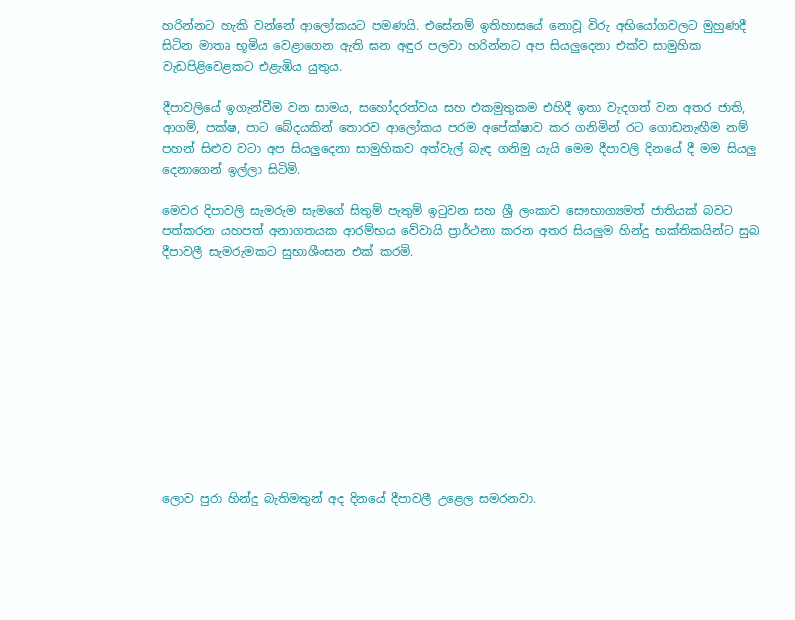හරින්නට හැකි වන්නේ ආලෝකයට පමණයි. එසේනම් ඉතිහාසයේ නොවූ විරු අභියෝගවලට මුහුණදී සිටින මාතෘ භූමිය වෙළාගෙන ඇති ඝන අඳුර පලවා හරින්නට අප සියලුදෙනා එක්ව සාමුහික වැඩපිළිවෙළකට එළැඹිය යුතුය.

දීපාවලියේ ඉගැන්වීම වන සාමය, සහෝදරත්වය සහ එකමුතුකම එහිදී ඉතා වැදගත් වන අතර ජාති, ආගම්, පක්ෂ, පාට බේදයකින් තොරව ආලෝකය පරම අපේක්ෂාව කර ගනිමින් රට ගොඩනැඟීම නම් පහන් සිළුව වටා අප සියලුදෙනා සාමුහිකව අත්වැල් බැඳ ගනිමු යැයි මෙම දීපාවලි දිනයේ දී මම සියලු දෙනාගෙන් ඉල්ලා සිටිමි.

මෙවර දිපාවලි සැමරුම සැමගේ සිතුම් පැතුම් ඉටුවන සහ ශ්‍රී ලංකාව සෞභාග්‍යමත් ජාතියක් බවට පත්කරන යහපත් අනාගතයක ආරම්භය වේවායි ප්‍රාර්ථනා කරන අතර සියලුම හින්දු භක්තිකයින්ට සුබ දීපාවලී සැමරුමකට සුභාශීංසන එක් කරමි.











ලොව පුරා හින්දු බැතිමතුන් අද දිනයේ දීපාවලී උළෙල සමරනවා.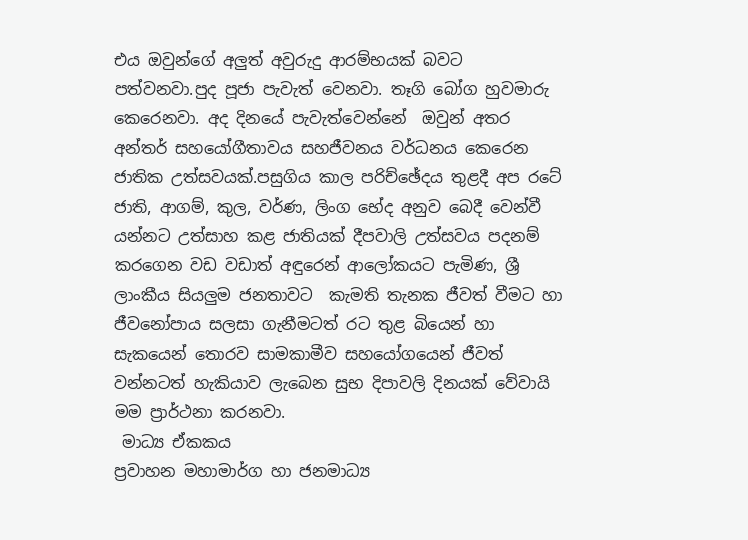එය ඔවුන්ගේ අලුත් අවුරුදු ආරම්භයක් බවට පත්වනවා.පුද පූජා පැවැත් වෙනවා. තෑගි බෝග හුවමාරු කෙරෙනවා. අද දිනයේ පැවැත්වෙන්නේ  ඔවුන් අතර අන්තර් සහයෝගීතාවය සහජීවනය වර්ධනය කෙරෙන ජාතික උත්සවයක්.පසුගිය කාල පරිච්ඡේදය තුළදී අප රටේ ජාති, ආගම්, කුල, වර්ණ, ලිංග භේද අනුව බෙදී වෙන්වී යන්නට උත්සාහ කළ ජාතියක්‌ දීපවාලි උත්සවය පදනම් කරගෙන වඩ වඩාත් අඳුරෙන් ආලෝකයට පැමිණ, ශ්‍රී ලාංකීය සියලුම ජනතාවට  කැමති තැනක ජීවත් වීමට හා ජීවනෝපාය සලසා ගැනීමටත් රට තුළ බියෙන් හා සැකයෙන් තොරව සාමකාමීව සහයෝගයෙන් ජීවත් වන්නටත් හැකියාව ලැබෙන සුභ දිපාවලි දිනයක් වේවායි මම ප්‍රාර්ථනා කරනවා.
 මාධ්‍ය ඒකකය
ප්‍රවාහන මහාමාර්ග හා ජනමාධ්‍ය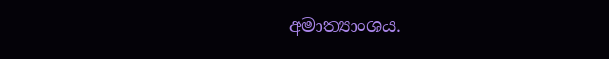අමාත්‍යාංශය.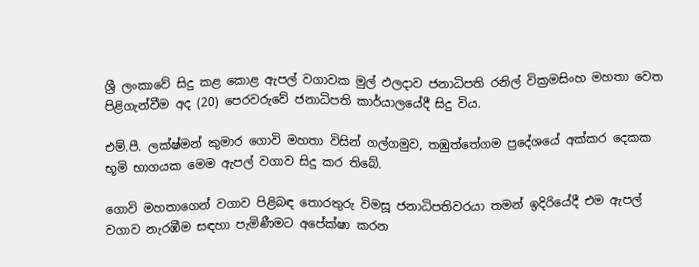ශ්‍රී ලංකාවේ සිදු කළ කොළ ඇපල් වගාවක මුල් ඵලදාව ජනාධිපති රනිල් වික්‍රමසිංහ මහතා වෙත පිළිගැන්වීම අද (20) පෙරවරුවේ ජනාධිපති කාර්යාලයේදී සිදු විය.

එම්.පී. ලක්ෂ්මන් කුමාර ගොවි මහතා විසින් ගල්ගමුව, තඹුත්තේගම ප්‍රදේශයේ අක්කර දෙකක භූමි භාගයක මෙම ඇපල් වගාව සිදු කර තිබේ.

ගොවි මහතාගෙන් වගාව පිළිබඳ තොරතුරු විමසූ ජනාධිපතිවරයා තමන් ඉදිරියේදී එම ඇපල් වගාව නැරඹීම සඳහා පැමිණීමට අපේක්ෂා කරන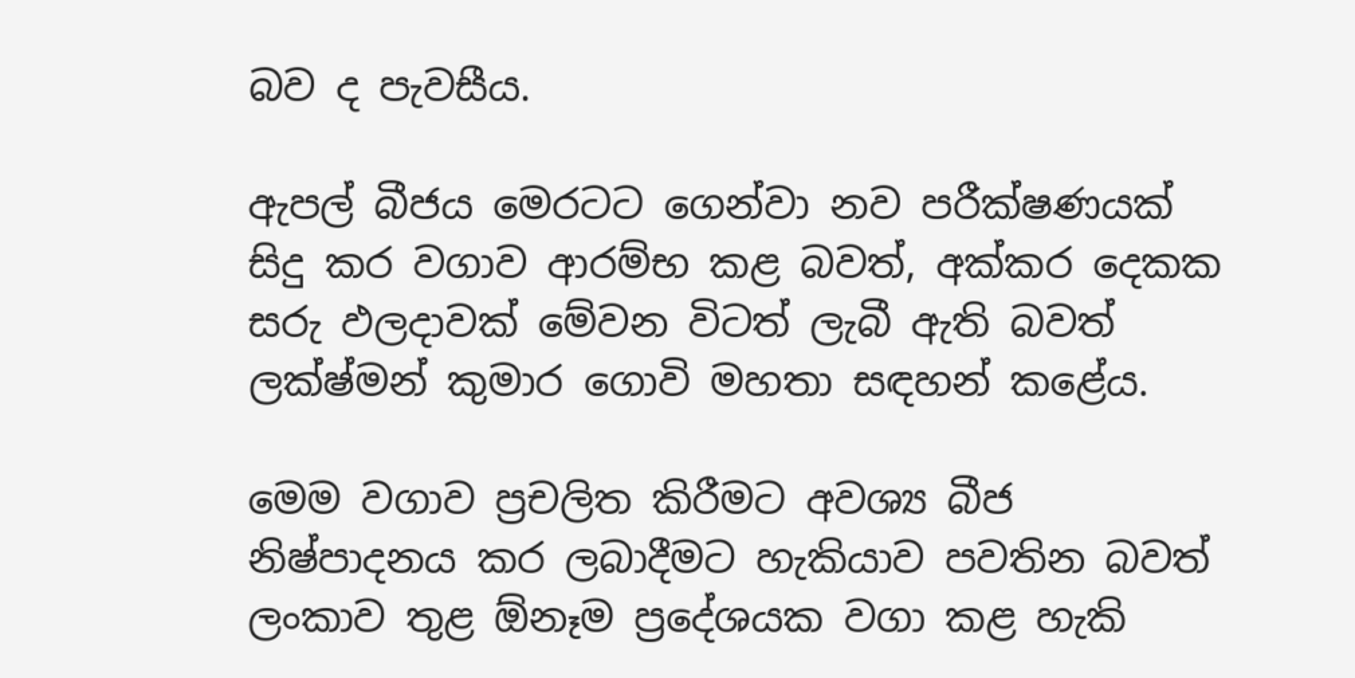බව ද පැවසීය.

ඇපල් බීජය මෙරටට ගෙන්වා නව පරීක්ෂණයක් සිදු කර වගාව ආරම්භ කළ බවත්, අක්කර දෙකක සරු ඵලදාවක් මේවන විටත් ලැබී ඇති බවත් ලක්ෂ්මන් කුමාර ගොවි මහතා සඳහන් කළේය.

මෙම වගාව ප්‍රචලිත කිරීමට අවශ්‍ය බීජ නිෂ්පාදනය කර ලබාදීමට හැකියාව පවතින බවත් ලංකාව තුළ ඕනෑම ප්‍රදේශයක වගා කළ හැකි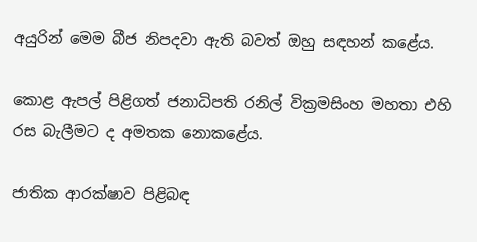අයුරින් මෙම බීජ නිපදවා ඇති බවත් ඔහු සඳහන් කළේය.

කොළ ඇපල් පිළිගත් ජනාධිපති රනිල් වික්‍රමසිංහ මහතා එහි රස බැලීමට ද අමතක නොකළේය.

ජාතික ආරක්ෂාව පිළිබඳ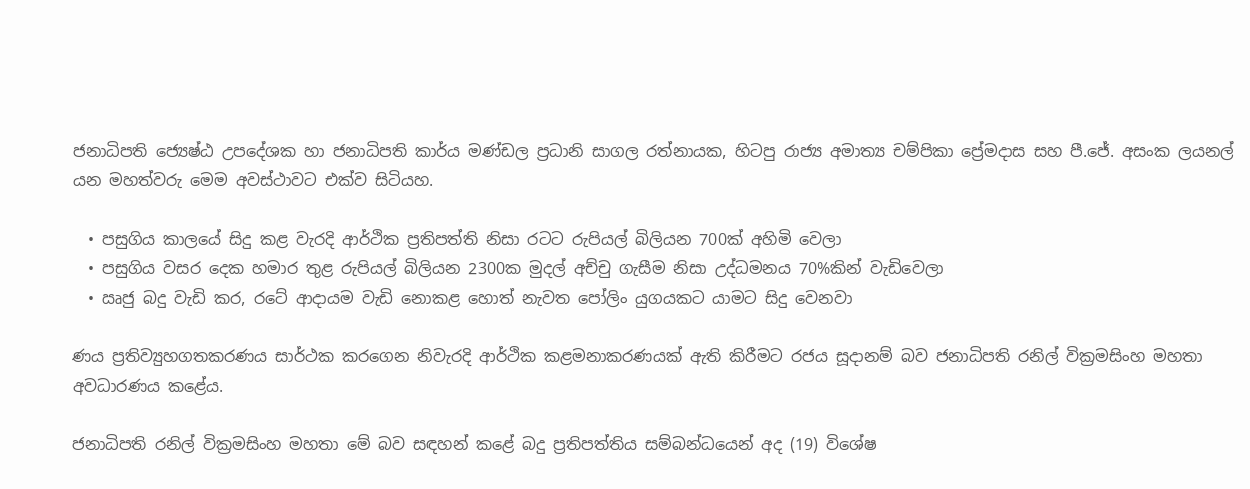ජනාධිපති ජ්‍යෙෂ්ඨ උපදේශක හා ජනාධිපති කාර්ය මණ්ඩල ප්‍රධානි සාගල රත්නායක, හිටපු රාජ්‍ය අමාත්‍ය චම්පිකා ප්‍රේමදාස සහ පී.ජේ. අසංක ලයනල් යන මහත්වරු මෙම අවස්ථාවට එක්ව සිටියහ.

  • පසුගිය කාලයේ සිදු කළ වැරදි ආර්ථික ප්‍රතිපත්ති නිසා රටට රුපියල් බිලියන 700ක් අහිමි වෙලා
  • පසුගිය වසර දෙක හමාර තුළ රුපියල් බිලියන 2300ක මුදල් අච්චු ගැසීම නිසා උද්ධමනය 70%කින් වැඩිවෙලා
  • ඍජු බදු වැඩි කර, රටේ ආදායම වැඩි නොකළ හොත් නැවත පෝලිං යුගයකට යාමට සිදු වෙනවා

ණය ප්‍රතිව්‍යුහගතකරණය සාර්ථක කරගෙන නිවැරදි ආර්ථික කළමනාකරණයක් ඇති කිරීමට රජය සූදානම් බව ජනාධිපති රනිල් වික්‍රමසිංහ මහතා අවධාරණය කළේය.

ජනාධිපති රනිල් වික්‍රමසිංහ මහතා මේ බව සඳහන් කළේ බදු ප්‍රතිපත්තිය සම්බන්ධයෙන් අද (19) විශේෂ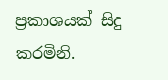ප්‍රකාශයක් සිදු කරමිනි.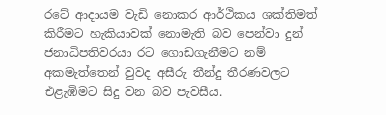රටේ ආදායම වැඩි නොකර ආර්ථිකය ශක්තිමත් කිරීමට හැකියාවක් නොමැති බව පෙන්වා දුන් ජනාධිපතිවරයා රට ගොඩගැනීමට නම් අකමැත්තෙන් වුවද අසීරු තීන්දු තීරණවලට එළැඹිමට සිදු වන බව පැවසීය.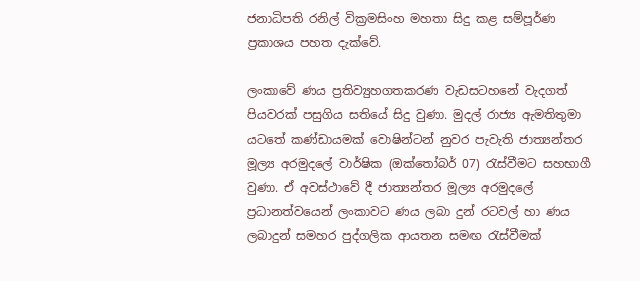ජනාධිපති රනිල් වික්‍රමසිංහ මහතා සිදු කළ සම්පූර්ණ ප්‍රකාශය පහත දැක්වේ.

ලංකාවේ ණය ප්‍රතිව්‍යුහගතකරණ වැඩසටහනේ වැදගත් පියවරක් පසුගිය සතියේ සිදු වුණා. මුදල් රාජ්‍ය ඇමතිතුමා යටතේ කණ්ඩායමක් වොෂින්ටන් නුවර පැවැති ජාත්‍යන්තර මූල්‍ය අරමුදලේ වාර්ෂික (ඔක්තෝබර් 07) රැස්වීමට සහභාගී වුණා. ඒ අවස්ථාවේ දී ජාත්‍යන්තර මූල්‍ය අරමුදලේ ප්‍රධානත්වයෙන් ලංකාවට ණය ලබා දුන් රටවල් හා ණය ලබාදුන් සමහර පුද්ගලික ආයතන සමඟ රැස්වීමක්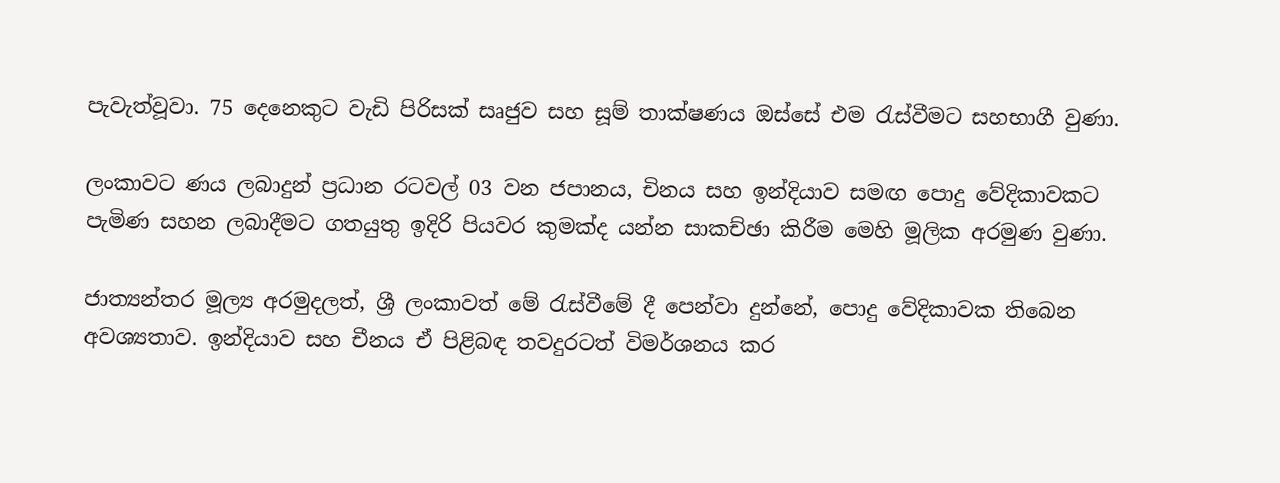පැවැත්වූවා. 75 දෙනෙකුට වැඩි පිරිසක් සෘජුව සහ සූම් තාක්ෂණය ඔස්සේ එම රැස්වීමට සහභාගී වුණා.

ලංකාවට ණය ලබාදුන් ප්‍රධාන රටවල් 03 වන ජපානය, චිනය සහ ඉන්දියාව සමඟ පොදු වේදිකාවකට පැමිණ සහන ලබාදීමට ගතයුතු ඉදිරි පියවර කුමක්ද යන්න සාකච්ඡා කිරීම මෙහි මූලික අරමුණ වුණා.

ජාත්‍යන්තර මූල්‍ය අරමුදලත්, ශ්‍රී ලංකාවත් මේ රැස්වීමේ දී පෙන්වා දුන්නේ, පොදු වේදිකාවක තිබෙන අවශ්‍යතාව. ඉන්දියාව සහ චීනය ඒ පිළිබඳ තවදුරටත් විමර්ශනය කර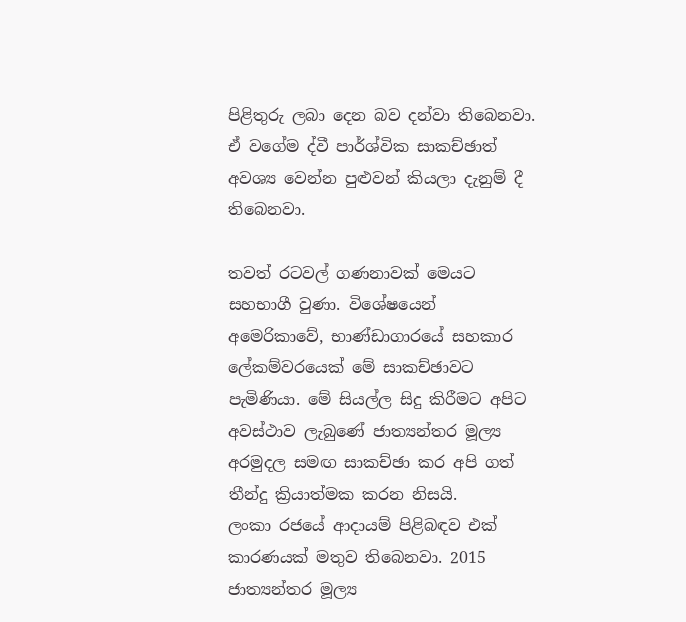පිළිතුරු ලබා දෙන බව දන්වා තිබෙනවා. ඒ වගේම ද්වී පාර්ශ්වික සාකච්ඡාත් අවශ්‍ය වෙන්න පුළුවන් කියලා දැනුම් දී තිබෙනවා.

තවත් රටවල් ගණනාවක් මෙයට සහභාගී වුණා. විශේෂයෙන් අමෙරිකාවේ, භාණ්ඩාගාරයේ සහකාර ලේකම්වරයෙක් මේ සාකච්ඡාවට පැමිණියා. මේ සියල්ල සිදු කිරීමට අපිට අවස්ථාව ලැබුණේ ජාත්‍යන්තර මූල්‍ය අරමුදල සමඟ සාකච්ඡා කර අපි ගත් තීන්දු ක්‍රියාත්මක කරන නිසයි.
ලංකා රජයේ ආදායම් පිළිබඳව එක් කාරණයක් මතුව තිබෙනවා. 2015 ජාත්‍යන්තර මූල්‍ය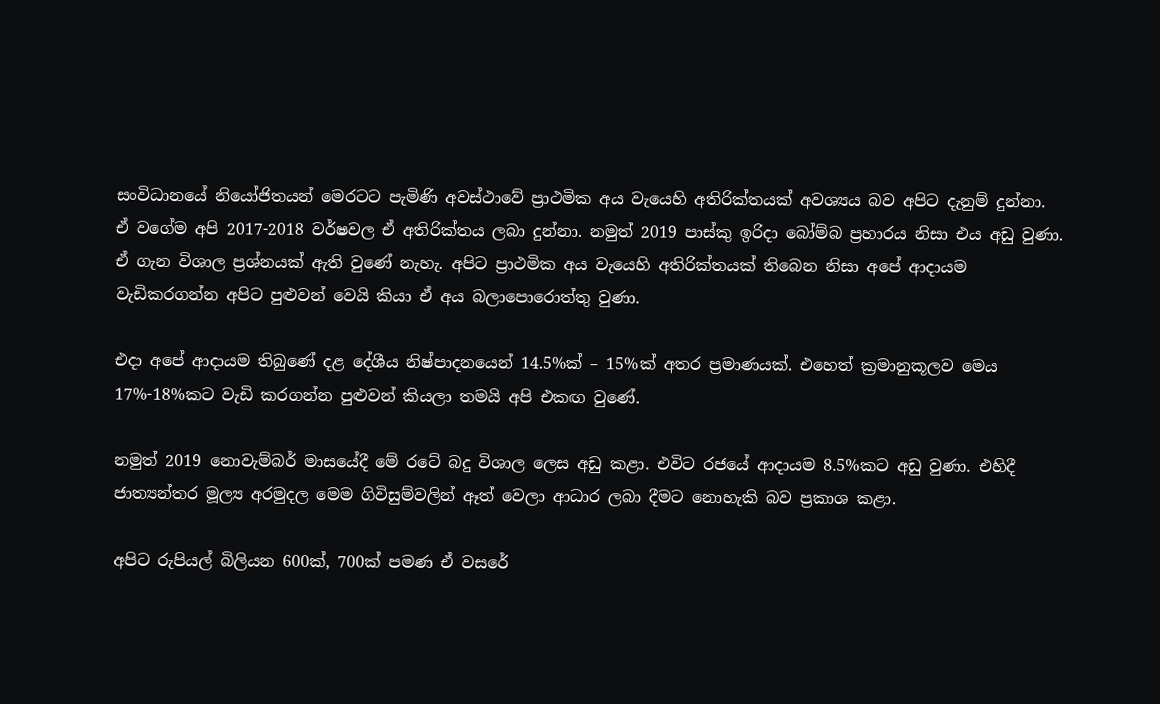සංවිධානයේ නියෝජිතයන් මෙරටට පැමිණි අවස්ථාවේ ප්‍රාථමික අය වැයෙහි අතිරික්තයක් අවශ්‍යය බව අපිට දැනුම් දුන්නා. ඒ වගේම අපි 2017-2018 වර්ෂවල ඒ අතිරික්තය ලබා දුන්නා. නමුත් 2019 පාස්කු ඉරිදා බෝම්බ ප්‍රහාරය නිසා එය අඩු වුණා. ඒ ගැන විශාල ප්‍රශ්නයක් ඇති වුණේ නැහැ. අපිට ප්‍රාථමික අය වැයෙහි අතිරික්තයක් තිබෙන නිසා අපේ ආදායම වැඩිකරගන්න අපිට පුළුවන් වෙයි කියා ඒ අය බලාපොරොත්තු වුණා.

එදා අපේ ආදායම තිබුණේ දළ දේශීය නිෂ්පාදනයෙන් 14.5%ක් – 15%ක් අතර ප්‍රමාණයක්. එහෙත් ක්‍රමානුකූලව මෙය 17%-18%කට වැඩි කරගන්න පුළුවන් කියලා තමයි අපි එකඟ වුණේ.

නමුත් 2019 නොවැම්බර් මාසයේදී මේ රටේ බදු විශාල ලෙස අඩු කළා. එවිට රජයේ ආදායම 8.5%කට අඩු වුණා. එහිදී ජාත්‍යන්තර මූල්‍ය අරමුදල මෙම ගිවිසුම්වලින් ඈත් වෙලා ආධාර ලබා දීමට නොහැකි බව ප්‍රකාශ කළා.

අපිට රුපියල් බිලියන 600ක්, 700ක් පමණ ඒ වසරේ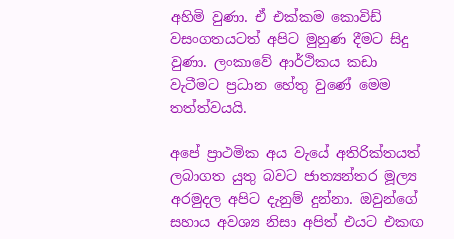අහිමි වුණා. ඒ එක්කම කොවිඩ් වසංගතයටත් අපිට මුහුණ දීමට සිදු වුණා. ලංකාවේ ආර්ථිකය කඩා වැටීමට ප්‍රධාන හේතු වුණේ මෙම තත්ත්වයයි.

අපේ ප්‍රාථමික අය වැයේ අතිරික්තයත් ලබාගත යුතු බවට ජාත්‍යන්තර මූල්‍ය අරමුදල අපිට දැනුම් දුන්නා. ඔවුන්ගේ සහාය අවශ්‍ය නිසා අපිත් එයට එකඟ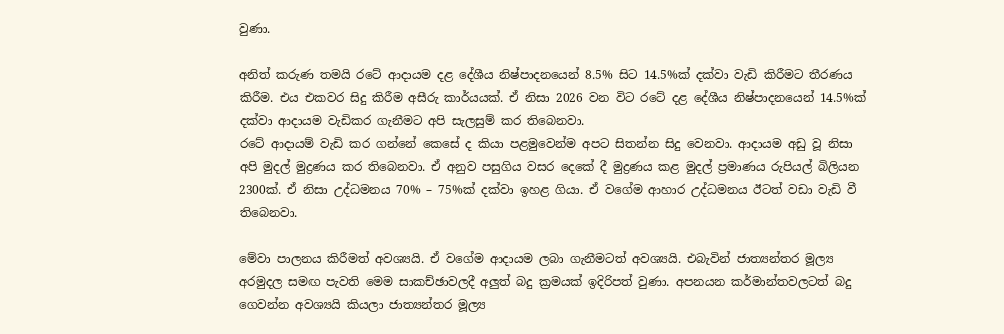වුණා.

අනිත් කරුණ තමයි රටේ ආදායම දළ දේශීය නිෂ්පාදනයෙන් 8.5% සිට 14.5%ක් දක්වා වැඩි කිරීමට තීරණය කිරීම. එය එකවර සිදු කිරීම අසීරු කාර්යයක්. ඒ නිසා 2026 වන විට රටේ දළ දේශීය නිෂ්පාදනයෙන් 14.5%ක් දක්වා ආදායම වැඩිකර ගැනීමට අපි සැලසුම් කර තිබෙනවා.
රටේ ආදායම් වැඩි කර ගන්නේ කෙසේ ද කියා පළමුවෙන්ම අපට සිතන්න සිදු වෙනවා. ආදායම අඩු වූ නිසා අපි මුදල් මුද්‍රණය කර තිබෙනවා. ඒ අනුව පසුගිය වසර දෙකේ දී මුද්‍රණය කළ මුදල් ප්‍රමාණය රුපියල් බිලියන 2300ක්. ඒ නිසා උද්ධමනය 70% – 75%ක් දක්වා ඉහළ ගියා. ඒ වගේම ආහාර උද්ධමනය ඊටත් වඩා වැඩි වී තිබෙනවා.

මේවා පාලනය කිරීමත් අවශ්‍යයි. ඒ වගේම ආදායම ලබා ගැනීමටත් අවශ්‍යයි. එබැවින් ජාත්‍යන්තර මූල්‍ය අරමුදල සමඟ පැවති මෙම සාකච්ඡාවලදී අලුත් බදු ක්‍රමයක් ඉදිරිපත් වුණා. අපනයන කර්මාන්තවලටත් බදු ගෙවන්න අවශ්‍යයි කියලා ජාත්‍යන්තර මූල්‍ය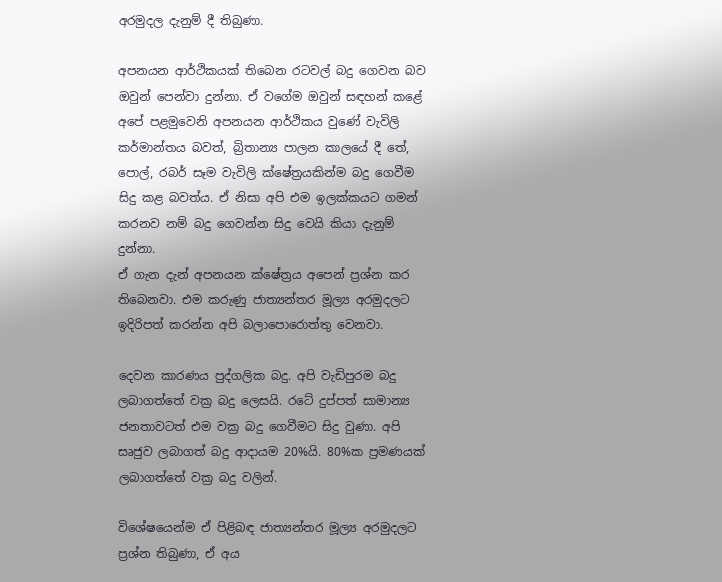අරමුදල දැනුම් දී තිබුණා.

අපනයන ආර්ථිකයක් තිබෙන රටවල් බදු ගෙවන බව ඔවුන් පෙන්වා දුන්නා. ඒ වගේම ඔවුන් සඳහන් කළේ අපේ පළමුවෙනි අපනයන ආර්ථිකය වුණේ වැවිලි කර්මාන්තය බවත්, බ්‍රිතාන්‍ය පාලන කාලයේ දී තේ, පොල්, රබර් සෑම වැවිලි ක්ෂේත්‍රයකින්ම බදු ගෙවීම සිදු කළ බවත්ය. ඒ නිසා අපි එම ඉලක්කයට ගමන් කරනව නම් බදු ගෙවන්න සිදු වෙයි කියා දැනුම් දුන්නා.
ඒ ගැන දැන් අපනයන ක්ෂේත්‍රය අපෙන් ප්‍රශ්න කර තිබෙනවා. එම කරුණු ජාත්‍යන්තර මූල්‍ය අරමුදලට ඉදිරිපත් කරන්න අපි බලාපොරොත්තු වෙනවා.

දෙවන කාරණය පුද්ගලික බදු. අපි වැඩිපුරම බදු ලබාගත්තේ වක්‍ර බදු ලෙසයි. රටේ දුප්පත් සාමාන්‍ය ජනතාවටත් එම වක්‍ර බදු ගෙවීමට සිදු වුණා. අපි සෘජුව ලබාගත් බදු ආදායම 20%යි. 80%ක ප්‍රමණයක් ලබාගත්තේ වක්‍ර බදු වලින්.

විශේෂයෙන්ම ඒ පිළිබඳ ජාත්‍යන්තර මූල්‍ය අරමුදලට ප්‍රශ්න තිබුණා, ඒ අය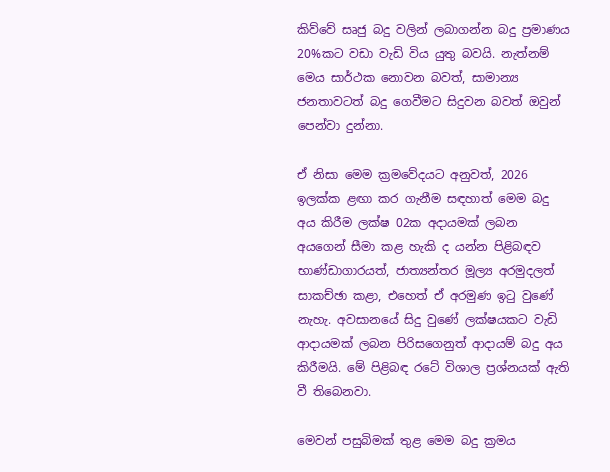කිව්වේ සෘජු බදු වලින් ලබාගන්න බදු ප්‍රමාණය 20%කට වඩා වැඩි විය යුතු බවයි. නැත්නම් මෙය සාර්ථක නොවන බවත්, සාමාන්‍ය ජනතාවටත් බදු ගෙවීමට සිදුවන බවත් ඔවුන් පෙන්වා දුන්නා.

ඒ නිසා මෙම ක්‍රමවේදයට අනුවත්, 2026 ඉලක්ක ළඟා කර ගැනීම සඳහාත් මෙම බදු අය කිරීම ලක්ෂ 02ක අදායමක් ලබන අයගෙන් සීමා කළ හැකි ද යන්න පිළිබඳව භාණ්ඩාගාරයත්, ජාත්‍යන්තර මූල්‍ය අරමුදලත් සාකච්ඡා කළා, එහෙත් ඒ අරමුණ ඉටු වුණේ නැහැ. අවසානයේ සිදු වුණේ ලක්ෂයකට වැඩි ආදායමක් ලබන පිරිසගෙනුත් ආදායම් බදු අය කිරීමයි. මේ පිළිබඳ රටේ විශාල ප්‍රශ්නයක් ඇති වී තිබෙනවා.

මෙවන් පසුබිමක් තුළ මෙම බදු ක්‍රමය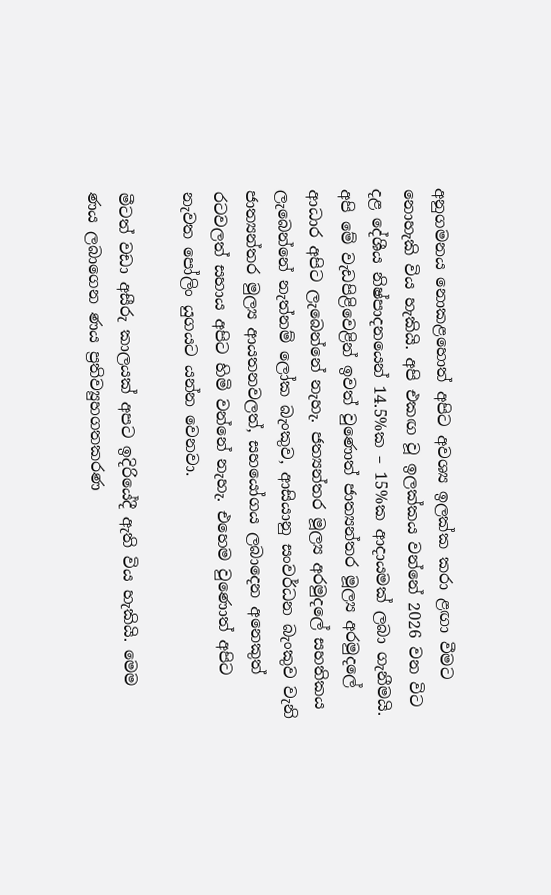අනුගමනය නොකළහොත් අපිට අවශ්‍ය ඉලක්ක කරා ළඟා වීමට නොහැකි විය හැකියි. අපි එකඟ වූ ඉලක්කය වන්නේ 2026 වන විට දළ දේශීය නිෂ්පාදනයෙන් 14.5%ක – 15%ක ආදායමක් ලබා ගැනීමයි. අපි මේ වැඩපිළිවෙළින් ඉවත් වුණොත් ජාත්‍යන්තර මූල්‍ය අරමුදලේ ආධාර අපිට ලැබෙන්නේ නැහැ. ජත්‍යන්තර මූල්‍ය අරමුදලේ සහතිකය ලැබෙන්නේ නැත්නම් ලෝක බැංකුව, ආසියානු සංවර්ධන බැංකුව වැනි ජාත්‍යන්තර මුල්‍ය ආයතනවලත්, සහයෝගය ලබාදෙන අනෙකුත් රටවලත් සහාය අපිට හිමි වන්නේ නැහැ. එහෙම වුණොත් අපිට නැවත පෝලිං යුගයට යන්න වෙනවා.

මීටත් වඩා අසීරු කාලයක් අපට ඉදිරියේදී ඇති විය හැකියි. මෙම ණය ලබාගෙන ණය ප්‍රතිව්‍යුහගතකරණ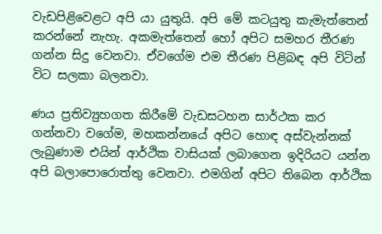වැඩපිළිවෙළට අපි යා යුතුයි. අපි මේ කටයුතු කැමැත්තෙන් කරන්නේ නැහැ. අකමැත්තෙන් හෝ අපිට සමහර තීරණ ගන්න සිදු වෙනවා. ඒවගේම එම තීරණ පිළිබඳ අපි විටින් විට සලකා බලනවා.

ණය ප්‍රතිව්‍යුහගත කිරීමේ වැඩසටහන සාර්ථක කර ගන්නවා වගේම, මහකන්නයේ අපිට හොඳ අස්වැන්නක් ලැබුණාම එයින් ආර්ථික වාසියක් ලබාගෙන ඉදිරියට යන්න අපි බලාපොරොත්තු වෙනවා. එමගින් අපිට තිබෙන ආර්ථික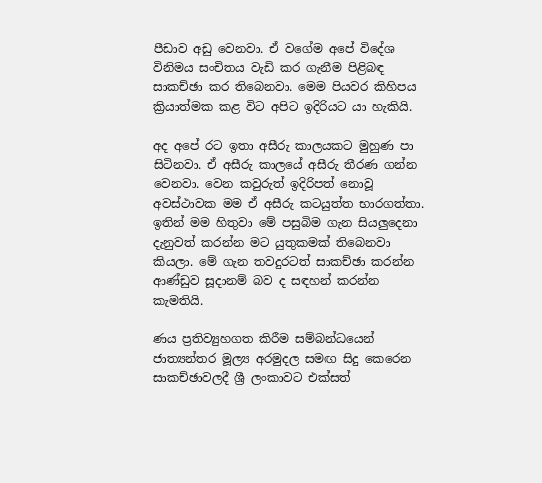පීඩාව අඩු වෙනවා. ඒ වගේම අපේ විදේශ විනිමය සංචිතය වැඩි කර ගැනීම පිළිබඳ සාකච්ඡා කර තිබෙනවා. මෙම පියවර කිහිපය ක්‍රියාත්මක කළ විට අපිට ඉදිරියට යා හැකියි.

අද අපේ රට ඉතා අසීරු කාලයකට මුහුණ පා සිටිනවා. ඒ අසීරු කාලයේ අසීරු තීරණ ගන්න වෙනවා. වෙන කවුරුත් ඉදිරිපත් නොවූ අවස්ථාවක මම ඒ අසීරු කටයුත්ත භාරගත්තා. ඉතින් මම හිතුවා මේ පසුබිම ගැන සියලුදෙනා දැනුවත් කරන්න මට යුතුකමක් තිබෙනවා කියලා. මේ ගැන තවදුරටත් සාකච්ඡා කරන්න ආණ්ඩුව සූදානම් බව ද සඳහන් කරන්න කැමතියි.

ණය ප්‍රතිව්‍යුහගත කිරීම සම්බන්ධයෙන් ජාත්‍යන්තර මූල්‍ය අරමුදල සමඟ සිදු කෙරෙන සාකච්ඡාවලදී ශ්‍රී ලංකාවට එක්සත්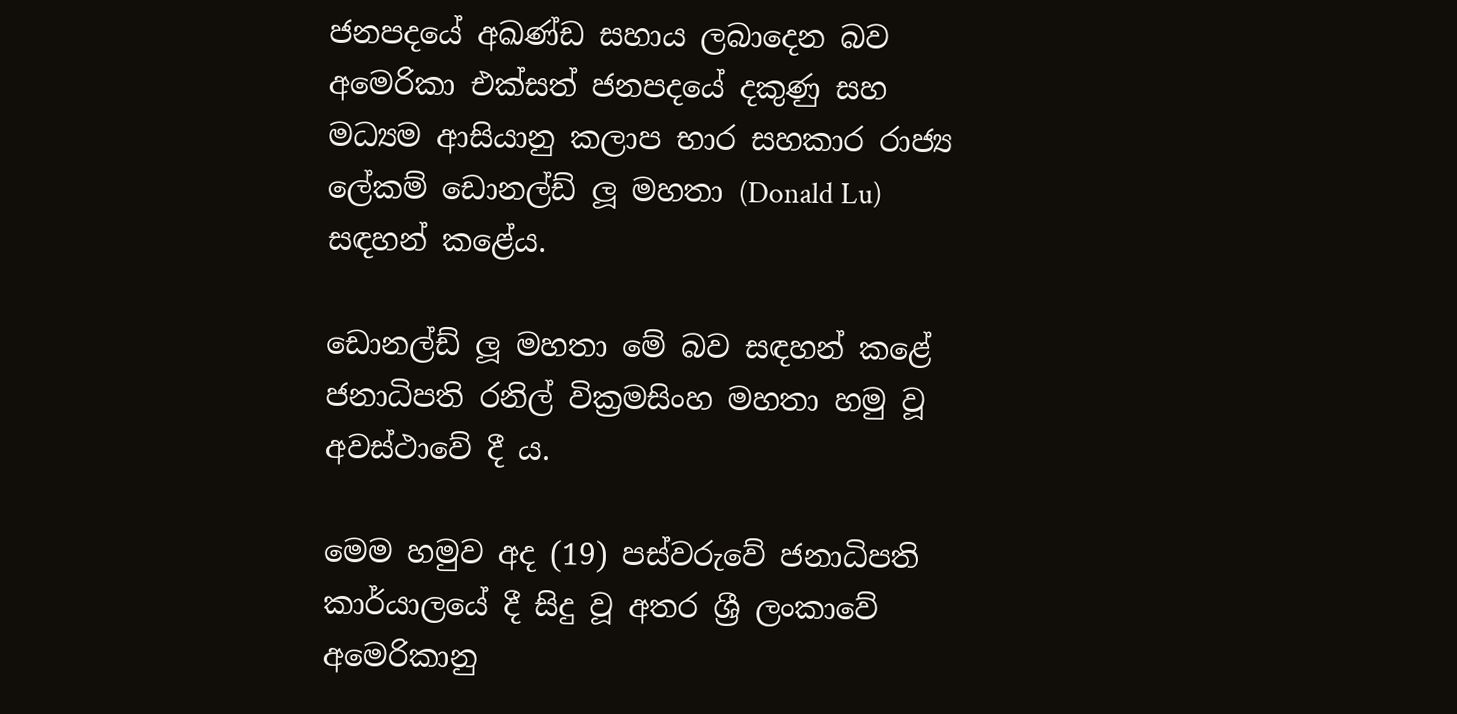ජනපදයේ අඛණ්ඩ සහාය ලබාදෙන බව අමෙරිකා එක්සත් ජනපදයේ දකුණු සහ මධ්‍යම ආසියානු කලාප භාර සහකාර රාජ්‍ය ලේකම් ඩොනල්ඩ් ලූ මහතා (Donald Lu) සඳහන් කළේය.

ඩොනල්ඩ් ලූ මහතා මේ බව සඳහන් කළේ ජනාධිපති රනිල් වික්‍රමසිංහ මහතා හමු වූ අවස්ථාවේ දී ය.

මෙම හමුව අද (19) පස්වරුවේ ජනාධිපති කාර්යාලයේ දී සිදු වූ අතර ශ්‍රී ලංකාවේ අමෙරිකානු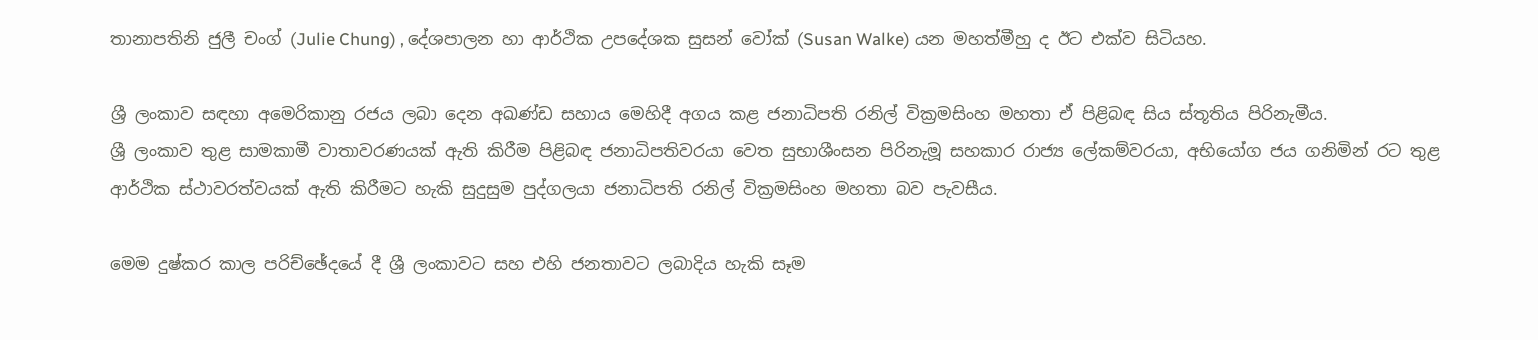තානාපතිනි ජුලී චංග් (Julie Chung) , දේශපාලන හා ආර්ථික උපදේශක සුසන් වෝක් (Susan Walke) යන මහත්මීහු ද ඊට එක්ව සිටියහ.

ශ්‍රී ලංකාව සඳහා අමෙරිකානු රජය ලබා දෙන අඛණ්ඩ සහාය මෙහිදී අගය කළ ජනාධිපති රනිල් වික්‍රමසිංහ මහතා ඒ පිළිබඳ සිය ස්තූතිය පිරිනැමීය.
ශ්‍රී ලංකාව තුළ සාමකාමී වාතාවරණයක් ඇති කිරීම පිළිබඳ ජනාධිපතිවරයා වෙත සුභාශීංසන පිරිනැමූ සහකාර රාජ්‍ය ලේකම්වරයා, අභියෝග ජය ගනිමින් රට තුළ ආර්ථික ස්ථාවරත්වයක් ඇති කිරීමට හැකි සුදුසුම පුද්ගලයා ජනාධිපති රනිල් වික්‍රමසිංහ මහතා බව පැවසීය.

මෙම දුෂ්කර කාල පරිච්ඡේදයේ දී ශ්‍රී ලංකාවට සහ එහි ජනතාවට ලබාදිය හැකි සෑම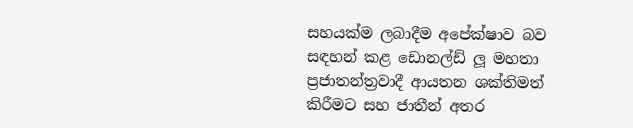සහයක්ම ලබාදීම අපේක්ෂාව බව සඳහන් කළ ඩොනල්ඩ් ලූ මහතා ප්‍රජාතන්ත්‍රවාදී ආයතන ශක්තිමත් කිරීමට සහ ජාතීන් අතර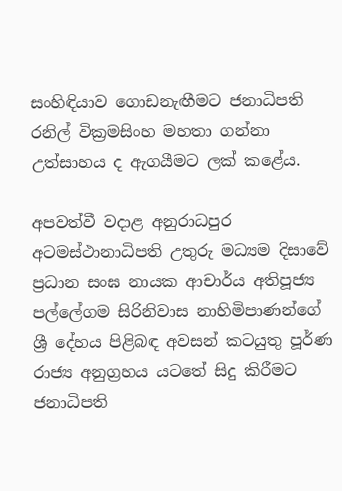සංහිඳියාව ගොඩනැඟීමට ජනාධිපති රනිල් වික්‍රමසිංහ මහතා ගන්නා උත්සාහය ද ඇගයීමට ලක් කළේය.

අපවත්වී වදාළ අනුරාධපුර අටමස්ථානාධිපති උතුරු මධ්‍යම දිසාවේ ප්‍රධාන සංඝ නායක ආචාර්ය අතිපූජ්‍ය පල්ලේගම සිරිනිවාස නාහිමිපාණන්ගේ  ශ්‍රී දේහය පිළිබඳ අවසන් කටයුතු පූර්ණ රාජ්‍ය අනුග්‍රහය යටතේ සිදු කිරීමට ජනාධිපති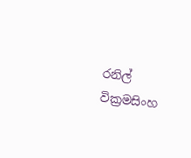රනිල් වික්‍රමසිංහ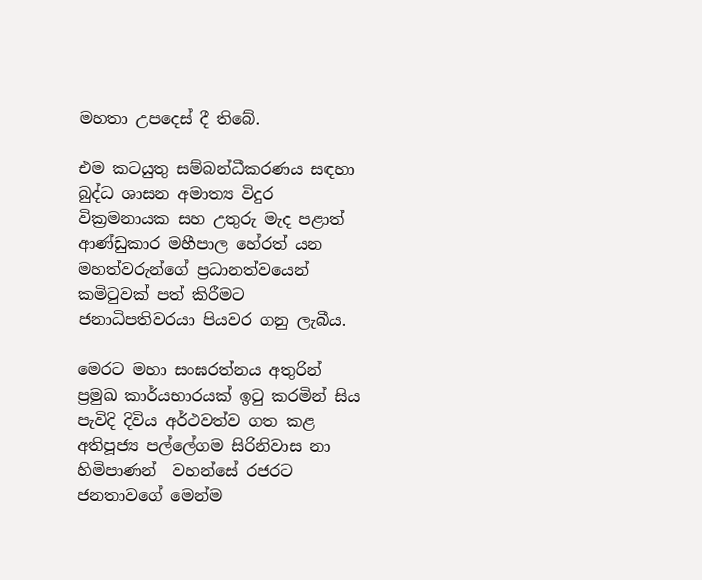මහතා උපදෙස් දී තිබේ.

එම කටයුතු සම්බන්ධීකරණය සඳහා බුද්ධ ශාසන අමාත්‍ය විදුර වික්‍රමනායක සහ උතුරු මැද පළාත් ආණ්ඩුකාර මහීපාල හේරත් යන මහත්වරුන්ගේ ප්‍රධානත්වයෙන් කමිටුවක් පත් කිරීමට ජනාධිපතිවරයා පියවර ගනු ලැබීය.

මෙරට මහා සංඝරත්නය අතුරින් ප්‍රමුඛ කාර්යභාරයක් ඉටු කරමින් සිය පැවිදි දිවිය අර්ථවත්ව ගත කළ අතිපූජ්‍ය පල්ලේගම සිරිනිවාස නා හිමිපාණන්  වහන්සේ රජරට ජනතාවගේ මෙන්ම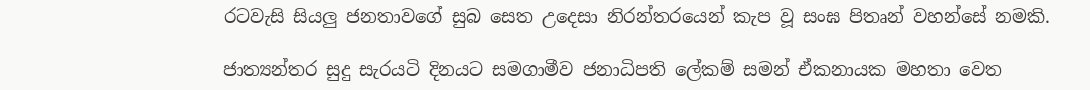රටවැසි සියලු ජනතාවගේ සුබ සෙත උදෙසා නිරන්තරයෙන් කැප වූ සංඝ පිතෘන් වහන්සේ නමකි.

ජාත්‍යන්තර සුදු සැරයටි දිනයට සමගාමීව ජනාධිපති ලේකම් සමන් ඒකනායක මහතා වෙත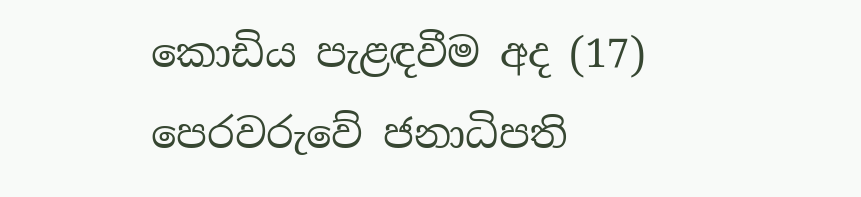කොඩිය පැළඳවීම අද (17) පෙරවරුවේ ජනාධිපති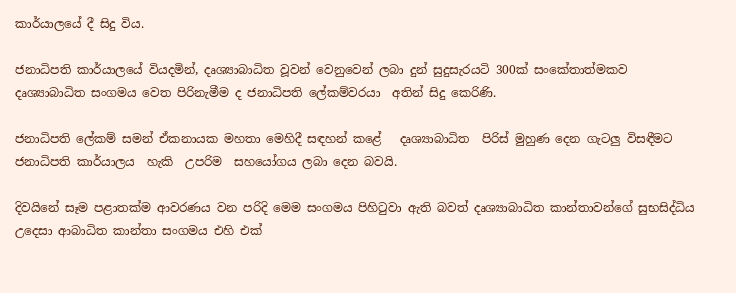කාර්යාලයේ දී සිදු විය.

ජනාධිපති කාර්යාලයේ වියදමින්, දෘශ්‍යාබාධිත වූවන් වෙනුවෙන් ලබා දුන් සුදුසැරයටි 300ක් සංකේතාත්මකව දෘශ්‍යාබාධිත සංගමය වෙත පිරිනැමීම ද ජනාධිපති ලේකම්වරයා  අතින් සිදු කෙරිණි.

ජනාධිපති ලේකම් සමන් ඒකනායක මහතා මෙහිදී සඳහන් කළේ   දෘශ්‍යාබාධිත  පිරිස් මුහුණ දෙන ගැටලු විසඳීමට ජනාධිපති කාර්යාලය  හැකි  උපරිම  සහයෝගය ලබා දෙන බවයි.

දිවයිනේ සෑම පළාතක්ම ආවරණය වන පරිදි මෙම සංගමය පිහිටුවා ඇති බවත් දෘශ්‍යාබාධිත කාන්තාවන්ගේ සුභසිද්ධිය උදෙසා ආබාධිත කාන්තා සංගමය එහි එක්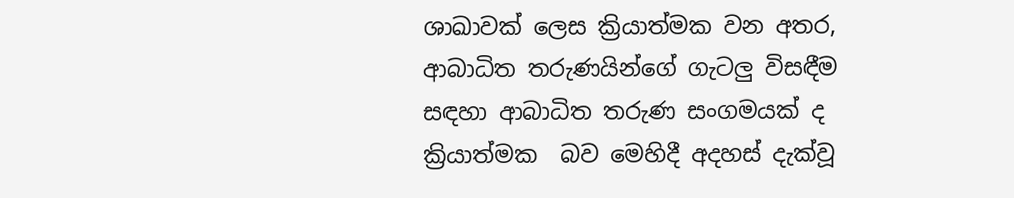ශාඛාවක් ලෙස ක්‍රියාත්මක වන අතර, ආබාධිත තරුණයින්ගේ ගැටලු විසඳීම සඳහා ආබාධිත තරුණ සංගමයක් ද ක්‍රියාත්මක  බව මෙහිදී අදහස් දැක්වූ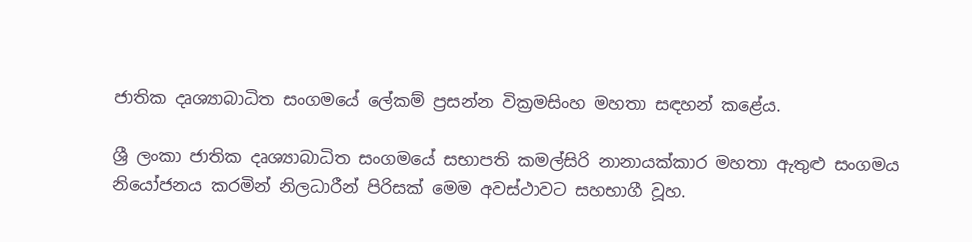ජාතික දෘශ්‍යාබාධිත සංගමයේ ලේකම් ප්‍රසන්න වික්‍රමසිංහ මහතා සඳහන් කළේය.

ශ්‍රී ලංකා ජාතික දෘශ්‍යාබාධිත සංගමයේ සභාපති කමල්සිරි නානායක්කාර මහතා ඇතුළු සංගමය නියෝජනය කරමින් නිලධාරීන් පිරිසක් මෙම අවස්ථාවට සහභාගී වූහ.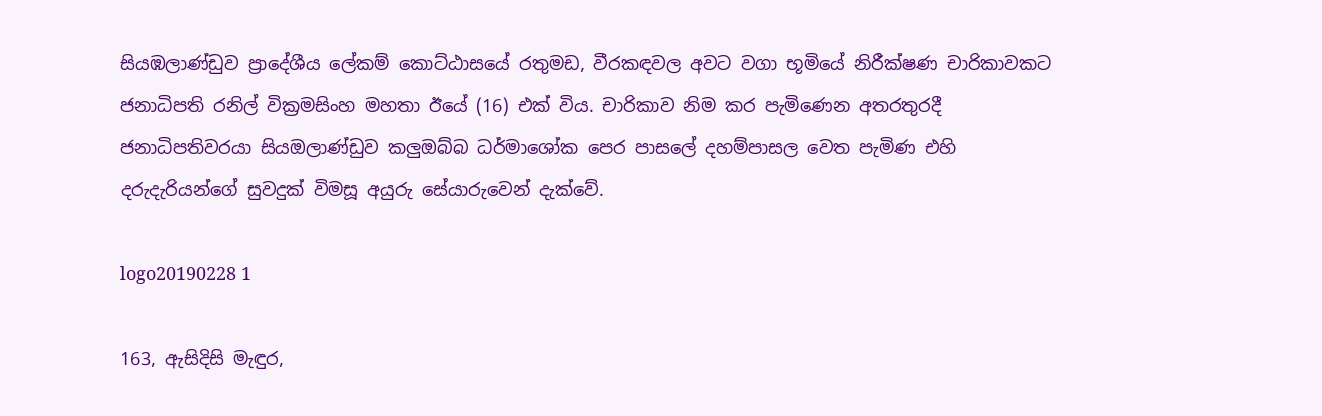සියඹලාණ්ඩුව ප්‍රාදේශීය ලේකම් කොට්ඨාසයේ රතුමඩ, වීරකඳවල අවට වගා භූමියේ නිරීක්ෂණ චාරිකාවකට ජනාධිපති රනිල් වික්‍රමසිංහ මහතා ඊයේ (16) එක් විය. චාරිකාව නිම කර පැමිණෙන අතරතුරදී ජනාධිපතිවරයා සියඔලාණ්ඩුව කලුඔබ්බ ධර්මාශෝක පෙර පාසලේ දහම්පාසල වෙත පැමිණ එහි දරුදැරියන්ගේ සුවදුක් විමසූ අයුරු සේයාරුවෙන් දැක්වේ.

logo20190228 1

163, ඇසිදිසි මැඳුර,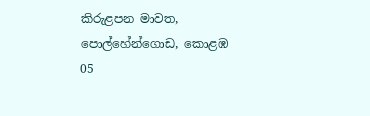කිරුළපන මාවත, පොල්හේන්ගොඩ, කොළඹ 05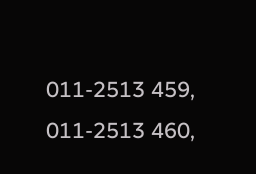011-2513 459, 011-2513 460,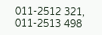011-2512 321, 011-2513 498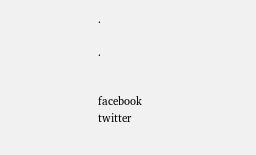.

.


facebook
twitter